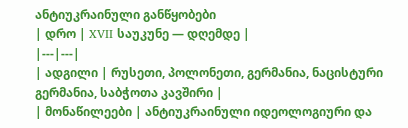ანტიუკრაინული განწყობები
| დრო | XVII საუკუნე — დღემდე |
|---|---|
| ადგილი | რუსეთი, პოლონეთი, გერმანია, ნაცისტური გერმანია, საბჭოთა კავშირი |
| მონაწილეები | ანტიუკრაინული იდეოლოგიური და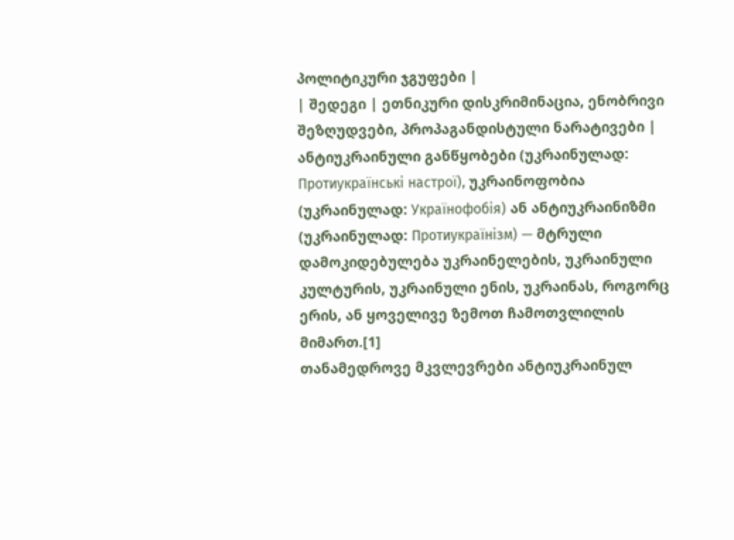პოლიტიკური ჯგუფები |
| შედეგი | ეთნიკური დისკრიმინაცია, ენობრივი შეზღუდვები, პროპაგანდისტული ნარატივები |
ანტიუკრაინული განწყობები (უკრაინულად: Протиукраїнські настрої), უკრაინოფობია (უკრაინულად: Українофобія) ან ანტიუკრაინიზმი (უკრაინულად: Протиукраїнізм) — მტრული დამოკიდებულება უკრაინელების, უკრაინული კულტურის, უკრაინული ენის, უკრაინას, როგორც ერის, ან ყოველივე ზემოთ ჩამოთვლილის მიმართ.[1]
თანამედროვე მკვლევრები ანტიუკრაინულ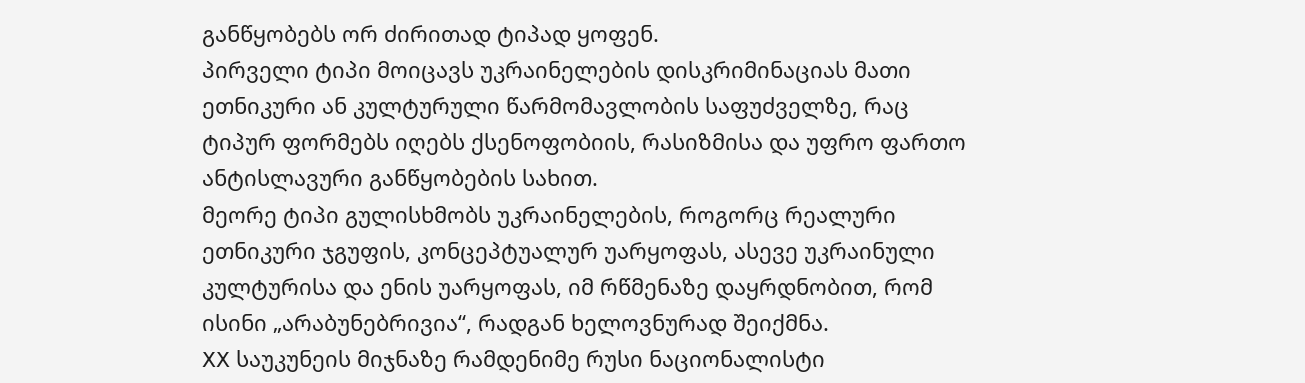განწყობებს ორ ძირითად ტიპად ყოფენ.
პირველი ტიპი მოიცავს უკრაინელების დისკრიმინაციას მათი ეთნიკური ან კულტურული წარმომავლობის საფუძველზე, რაც ტიპურ ფორმებს იღებს ქსენოფობიის, რასიზმისა და უფრო ფართო ანტისლავური განწყობების სახით.
მეორე ტიპი გულისხმობს უკრაინელების, როგორც რეალური ეთნიკური ჯგუფის, კონცეპტუალურ უარყოფას, ასევე უკრაინული კულტურისა და ენის უარყოფას, იმ რწმენაზე დაყრდნობით, რომ ისინი „არაბუნებრივია“, რადგან ხელოვნურად შეიქმნა.
XX საუკუნეის მიჯნაზე რამდენიმე რუსი ნაციონალისტი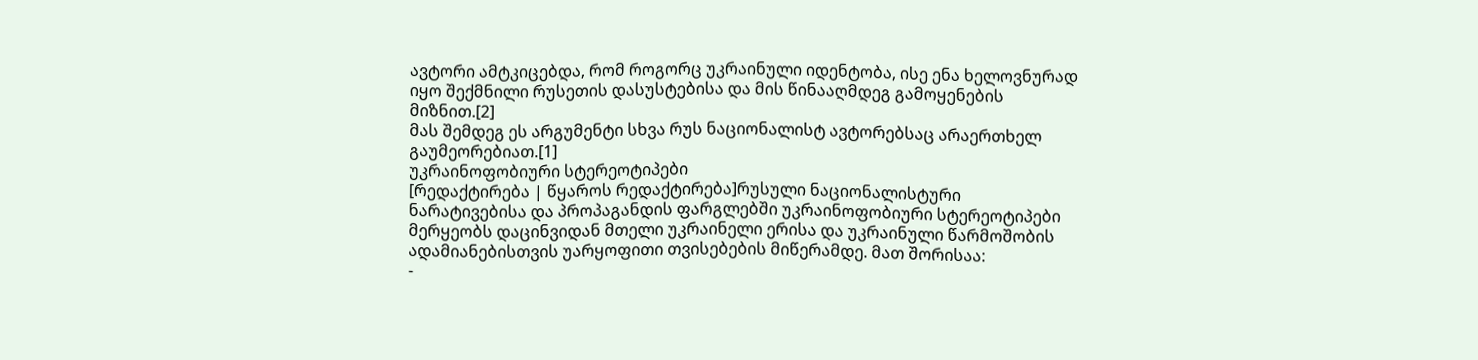ავტორი ამტკიცებდა, რომ როგორც უკრაინული იდენტობა, ისე ენა ხელოვნურად იყო შექმნილი რუსეთის დასუსტებისა და მის წინააღმდეგ გამოყენების მიზნით.[2]
მას შემდეგ ეს არგუმენტი სხვა რუს ნაციონალისტ ავტორებსაც არაერთხელ გაუმეორებიათ.[1]
უკრაინოფობიური სტერეოტიპები
[რედაქტირება | წყაროს რედაქტირება]რუსული ნაციონალისტური ნარატივებისა და პროპაგანდის ფარგლებში უკრაინოფობიური სტერეოტიპები მერყეობს დაცინვიდან მთელი უკრაინელი ერისა და უკრაინული წარმოშობის ადამიანებისთვის უარყოფითი თვისებების მიწერამდე. მათ შორისაა:
-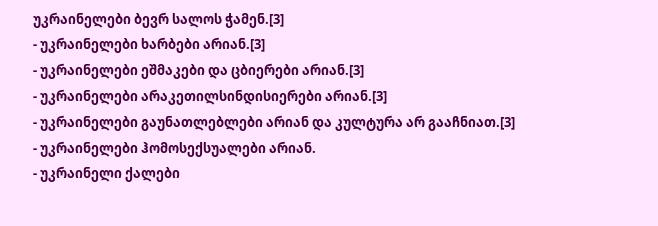უკრაინელები ბევრ სალოს ჭამენ.[3]
- უკრაინელები ხარბები არიან.[3]
- უკრაინელები ეშმაკები და ცბიერები არიან.[3]
- უკრაინელები არაკეთილსინდისიერები არიან.[3]
- უკრაინელები გაუნათლებლები არიან და კულტურა არ გააჩნიათ.[3]
- უკრაინელები ჰომოსექსუალები არიან.
- უკრაინელი ქალები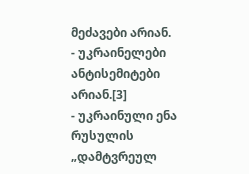მეძავები არიან.
- უკრაინელები ანტისემიტები არიან.[3]
- უკრაინული ენა რუსულის „დამტვრეულ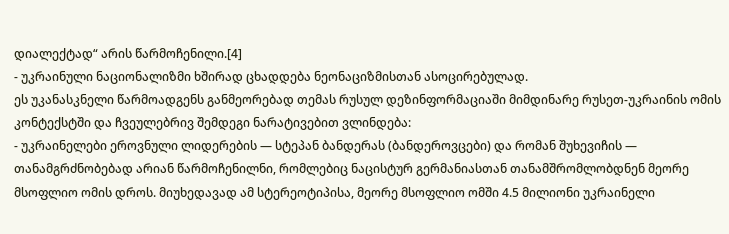დიალექტად“ არის წარმოჩენილი.[4]
- უკრაინული ნაციონალიზმი ხშირად ცხადდება ნეონაციზმისთან ასოცირებულად.
ეს უკანასკნელი წარმოადგენს განმეორებად თემას რუსულ დეზინფორმაციაში მიმდინარე რუსეთ-უკრაინის ომის კონტექსტში და ჩვეულებრივ შემდეგი ნარატივებით ვლინდება:
- უკრაინელები ეროვნული ლიდერების — სტეპან ბანდერას (ბანდეროვცები) და რომან შუხევიჩის — თანამგრძნობებად არიან წარმოჩენილნი, რომლებიც ნაცისტურ გერმანიასთან თანამშრომლობდნენ მეორე მსოფლიო ომის დროს. მიუხედავად ამ სტერეოტიპისა, მეორე მსოფლიო ომში 4.5 მილიონი უკრაინელი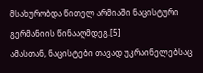მსახურობდა წითელ არმიაში ნაცისტური გერმანიის წინააღმდეგ.[5]
ამასთან, ნაცისტები თავად უკრაინელებსაც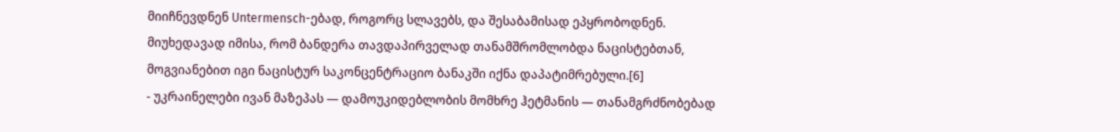მიიჩნევდნენ Untermensch-ებად, როგორც სლავებს, და შესაბამისად ეპყრობოდნენ. მიუხედავად იმისა, რომ ბანდერა თავდაპირველად თანამშრომლობდა ნაცისტებთან, მოგვიანებით იგი ნაცისტურ საკონცენტრაციო ბანაკში იქნა დაპატიმრებული.[6]
- უკრაინელები ივან მაზეპას — დამოუკიდებლობის მომხრე ჰეტმანის — თანამგრძნობებად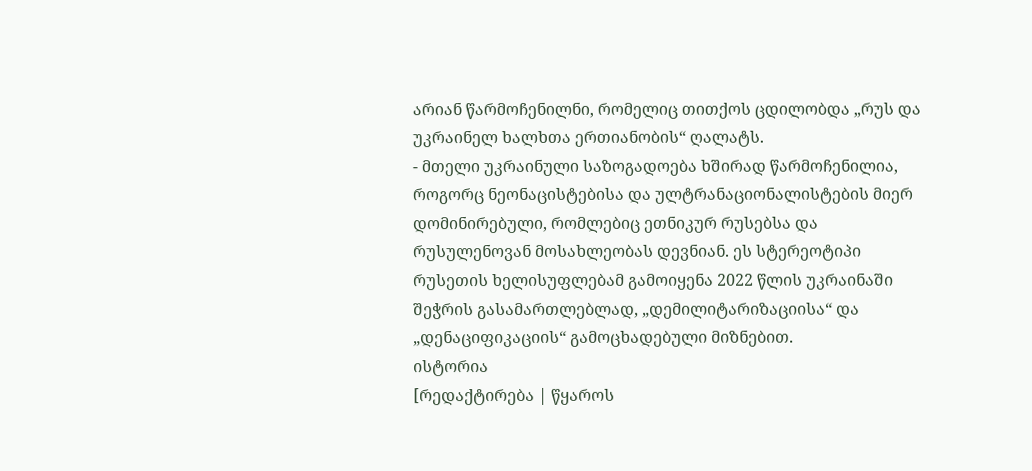არიან წარმოჩენილნი, რომელიც თითქოს ცდილობდა „რუს და უკრაინელ ხალხთა ერთიანობის“ ღალატს.
- მთელი უკრაინული საზოგადოება ხშირად წარმოჩენილია, როგორც ნეონაცისტებისა და ულტრანაციონალისტების მიერ დომინირებული, რომლებიც ეთნიკურ რუსებსა და რუსულენოვან მოსახლეობას დევნიან. ეს სტერეოტიპი რუსეთის ხელისუფლებამ გამოიყენა 2022 წლის უკრაინაში შეჭრის გასამართლებლად, „დემილიტარიზაციისა“ და „დენაციფიკაციის“ გამოცხადებული მიზნებით.
ისტორია
[რედაქტირება | წყაროს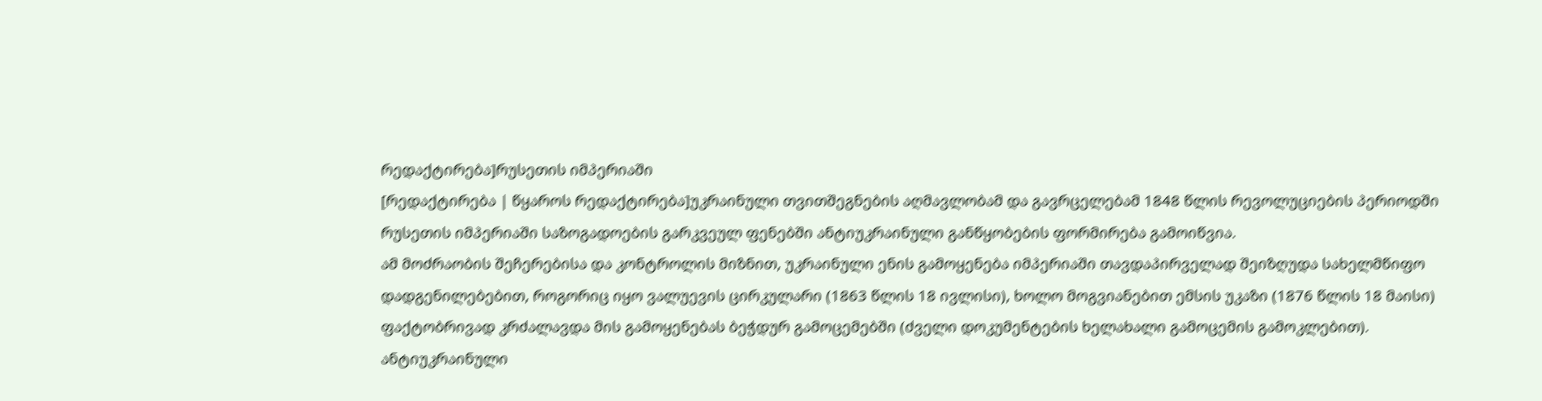რედაქტირება]რუსეთის იმპერიაში
[რედაქტირება | წყაროს რედაქტირება]უკრაინული თვითშეგნების აღმავლობამ და გავრცელებამ 1848 წლის რევოლუციების პერიოდში რუსეთის იმპერიაში საზოგადოების გარკვეულ ფენებში ანტიუკრაინული განწყობების ფორმირება გამოიწვია.
ამ მოძრაობის შეჩერებისა და კონტროლის მიზნით, უკრაინული ენის გამოყენება იმპერიაში თავდაპირველად შეიზღუდა სახელმწიფო დადგენილებებით, როგორიც იყო ვალუევის ცირკულარი (1863 წლის 18 ივლისი), ხოლო მოგვიანებით ემსის უკაზი (1876 წლის 18 მაისი) ფაქტობრივად კრძალავდა მის გამოყენებას ბეჭდურ გამოცემებში (ძველი დოკუმენტების ხელახალი გამოცემის გამოკლებით).
ანტიუკრაინული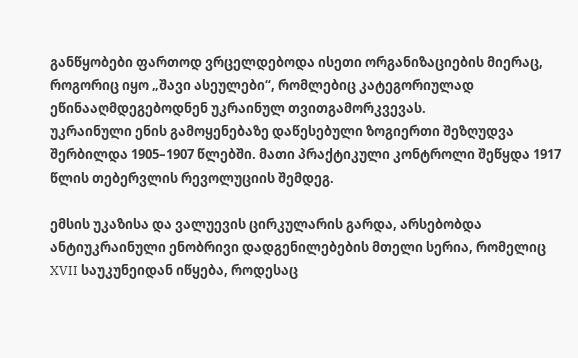განწყობები ფართოდ ვრცელდებოდა ისეთი ორგანიზაციების მიერაც, როგორიც იყო „შავი ასეულები“, რომლებიც კატეგორიულად ეწინააღმდეგებოდნენ უკრაინულ თვითგამორკვევას.
უკრაინული ენის გამოყენებაზე დაწესებული ზოგიერთი შეზღუდვა შერბილდა 1905–1907 წლებში. მათი პრაქტიკული კონტროლი შეწყდა 1917 წლის თებერვლის რევოლუციის შემდეგ.

ემსის უკაზისა და ვალუევის ცირკულარის გარდა, არსებობდა ანტიუკრაინული ენობრივი დადგენილებების მთელი სერია, რომელიც XVII საუკუნეიდან იწყება, როდესაც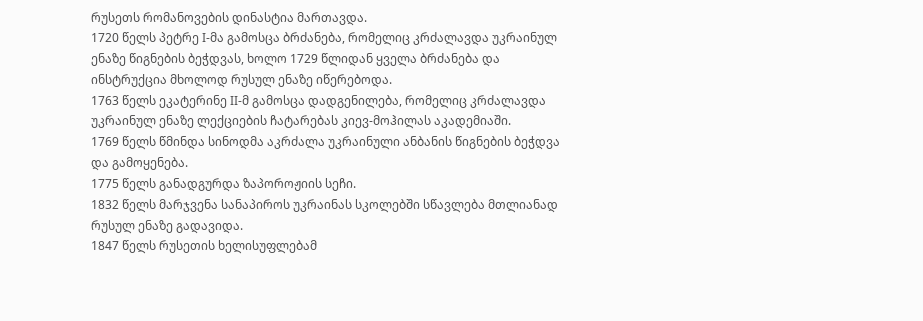რუსეთს რომანოვების დინასტია მართავდა.
1720 წელს პეტრე I-მა გამოსცა ბრძანება, რომელიც კრძალავდა უკრაინულ ენაზე წიგნების ბეჭდვას, ხოლო 1729 წლიდან ყველა ბრძანება და ინსტრუქცია მხოლოდ რუსულ ენაზე იწერებოდა.
1763 წელს ეკატერინე II-მ გამოსცა დადგენილება, რომელიც კრძალავდა უკრაინულ ენაზე ლექციების ჩატარებას კიევ-მოჰილას აკადემიაში.
1769 წელს წმინდა სინოდმა აკრძალა უკრაინული ანბანის წიგნების ბეჭდვა და გამოყენება.
1775 წელს განადგურდა ზაპოროჟიის სეჩი.
1832 წელს მარჯვენა სანაპიროს უკრაინას სკოლებში სწავლება მთლიანად რუსულ ენაზე გადავიდა.
1847 წელს რუსეთის ხელისუფლებამ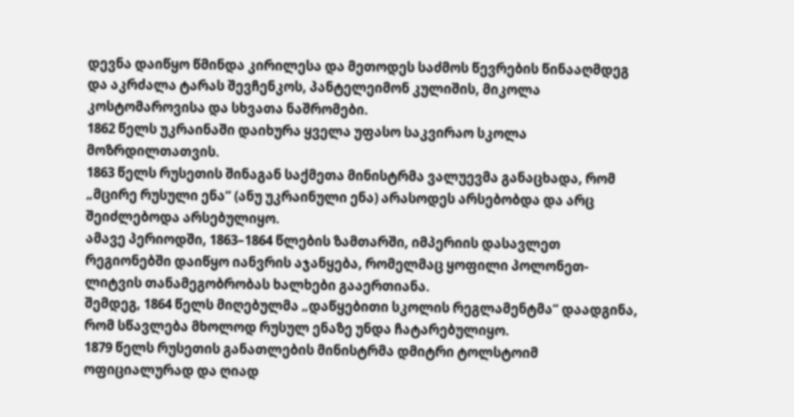დევნა დაიწყო წმინდა კირილესა და მეთოდეს საძმოს წევრების წინააღმდეგ და აკრძალა ტარას შევჩენკოს, პანტელეიმონ კულიშის, მიკოლა კოსტომაროვისა და სხვათა ნაშრომები.
1862 წელს უკრაინაში დაიხურა ყველა უფასო საკვირაო სკოლა მოზრდილთათვის.
1863 წელს რუსეთის შინაგან საქმეთა მინისტრმა ვალუევმა განაცხადა, რომ „მცირე რუსული ენა“ (ანუ უკრაინული ენა) არასოდეს არსებობდა და არც შეიძლებოდა არსებულიყო.
ამავე პერიოდში, 1863–1864 წლების ზამთარში, იმპერიის დასავლეთ რეგიონებში დაიწყო იანვრის აჯანყება, რომელმაც ყოფილი პოლონეთ-ლიტვის თანამეგობრობას ხალხები გააერთიანა.
შემდეგ, 1864 წელს მიღებულმა „დაწყებითი სკოლის რეგლამენტმა“ დაადგინა, რომ სწავლება მხოლოდ რუსულ ენაზე უნდა ჩატარებულიყო.
1879 წელს რუსეთის განათლების მინისტრმა დმიტრი ტოლსტოიმ ოფიციალურად და ღიად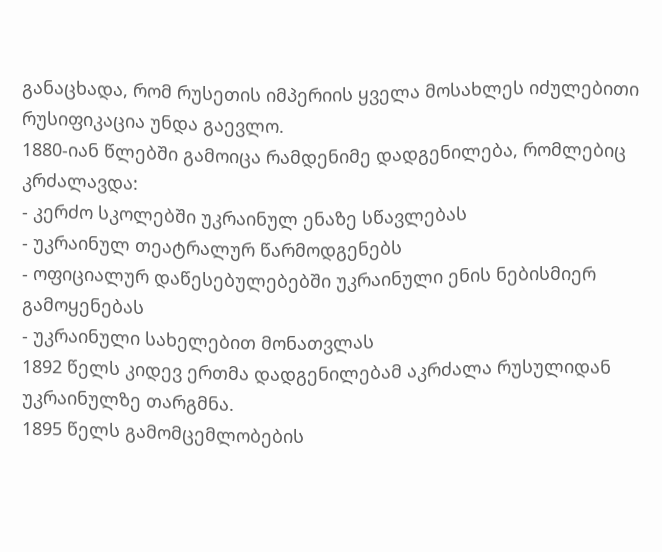განაცხადა, რომ რუსეთის იმპერიის ყველა მოსახლეს იძულებითი რუსიფიკაცია უნდა გაევლო.
1880-იან წლებში გამოიცა რამდენიმე დადგენილება, რომლებიც კრძალავდა:
- კერძო სკოლებში უკრაინულ ენაზე სწავლებას
- უკრაინულ თეატრალურ წარმოდგენებს
- ოფიციალურ დაწესებულებებში უკრაინული ენის ნებისმიერ გამოყენებას
- უკრაინული სახელებით მონათვლას
1892 წელს კიდევ ერთმა დადგენილებამ აკრძალა რუსულიდან უკრაინულზე თარგმნა.
1895 წელს გამომცემლობების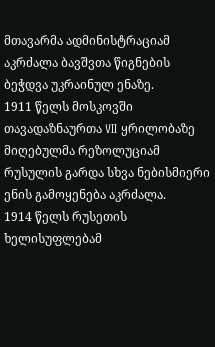მთავარმა ადმინისტრაციამ აკრძალა ბავშვთა წიგნების ბეჭდვა უკრაინულ ენაზე.
1911 წელს მოსკოვში თავადაზნაურთა VII ყრილობაზე მიღებულმა რეზოლუციამ რუსულის გარდა სხვა ნებისმიერი ენის გამოყენება აკრძალა.
1914 წელს რუსეთის ხელისუფლებამ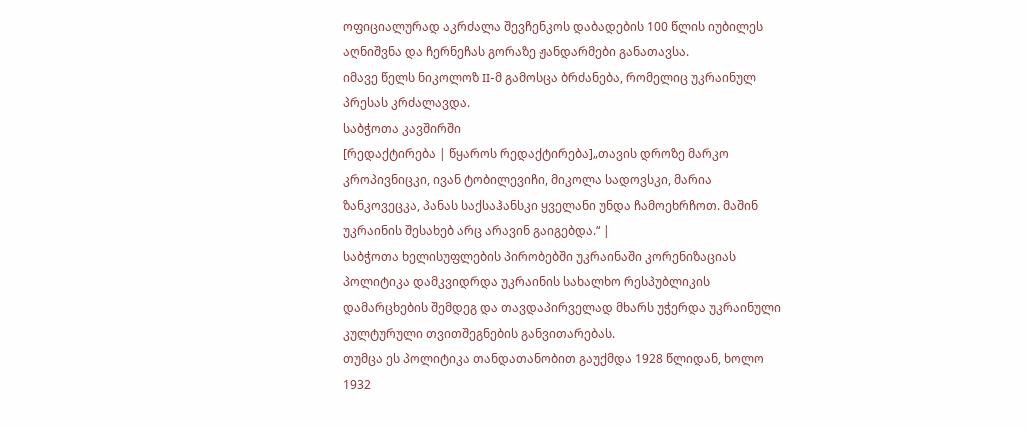ოფიციალურად აკრძალა შევჩენკოს დაბადების 100 წლის იუბილეს აღნიშვნა და ჩერნეჩას გორაზე ჟანდარმები განათავსა.
იმავე წელს ნიკოლოზ II-მ გამოსცა ბრძანება, რომელიც უკრაინულ პრესას კრძალავდა.
საბჭოთა კავშირში
[რედაქტირება | წყაროს რედაქტირება]„თავის დროზე მარკო კროპივნიცკი, ივან ტობილევიჩი, მიკოლა სადოვსკი, მარია ზანკოვეცკა, პანას საქსაჰანსკი ყველანი უნდა ჩამოეხრჩოთ. მაშინ უკრაინის შესახებ არც არავინ გაიგებდა.“ |
საბჭოთა ხელისუფლების პირობებში უკრაინაში კორენიზაციას პოლიტიკა დამკვიდრდა უკრაინის სახალხო რესპუბლიკის დამარცხების შემდეგ და თავდაპირველად მხარს უჭერდა უკრაინული კულტურული თვითშეგნების განვითარებას.
თუმცა ეს პოლიტიკა თანდათანობით გაუქმდა 1928 წლიდან, ხოლო 1932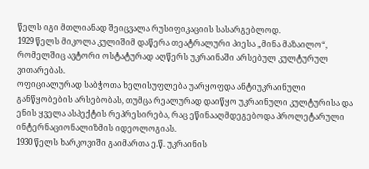წელს იგი მთლიანად შეიცვალა რუსიფიკაციის სასარგებლოდ.
1929 წელს მიკოლა კულიშიმ დაწერა თეატრალური პიესა „მინა მაზაილო“, რომელშიც ავტორი ოსტატურად აღწერს უკრაინაში არსებულ კულტურულ ვითარებას.
ოფიციალურად საბჭოთა ხელისუფლება უარყოფდა ანტიუკრაინული განწყობების არსებობას, თუმცა რეალურად დაიწყო უკრაინული კულტურისა და ენის ყველა ასპექტის რეპრესირება, რაც ეწინააღმდეგებოდა პროლეტარული ინტერნაციონალიზმის იდეოლოგიას.
1930 წელს ხარკოვიში გაიმართა ე.წ. უკრაინის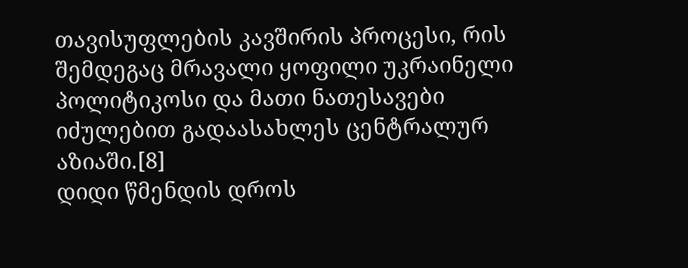თავისუფლების კავშირის პროცესი, რის შემდეგაც მრავალი ყოფილი უკრაინელი პოლიტიკოსი და მათი ნათესავები იძულებით გადაასახლეს ცენტრალურ აზიაში.[8]
დიდი წმენდის დროს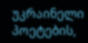უკრაინელი პოეტების,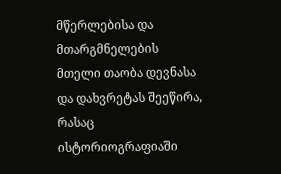მწერლებისა და მთარგმნელების მთელი თაობა დევნასა და დახვრეტას შეეწირა, რასაც ისტორიოგრაფიაში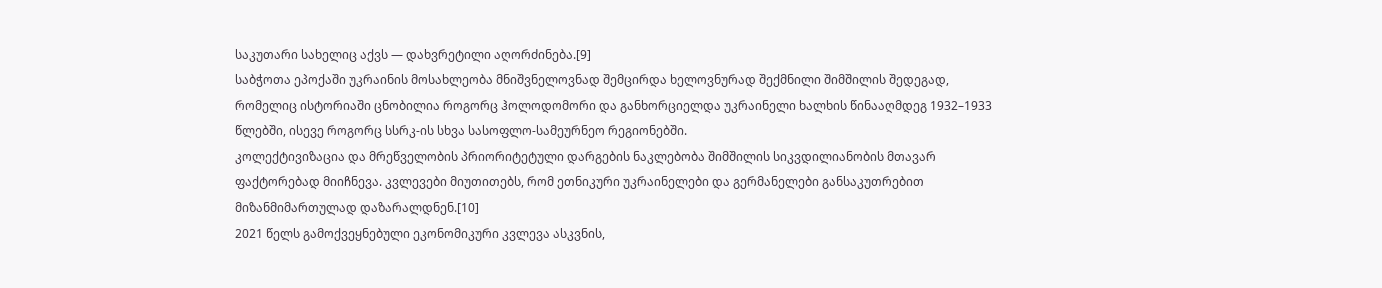საკუთარი სახელიც აქვს — დახვრეტილი აღორძინება.[9]
საბჭოთა ეპოქაში უკრაინის მოსახლეობა მნიშვნელოვნად შემცირდა ხელოვნურად შექმნილი შიმშილის შედეგად, რომელიც ისტორიაში ცნობილია როგორც ჰოლოდომორი და განხორციელდა უკრაინელი ხალხის წინააღმდეგ 1932–1933 წლებში, ისევე როგორც სსრკ-ის სხვა სასოფლო-სამეურნეო რეგიონებში.
კოლექტივიზაცია და მრეწველობის პრიორიტეტული დარგების ნაკლებობა შიმშილის სიკვდილიანობის მთავარ ფაქტორებად მიიჩნევა. კვლევები მიუთითებს, რომ ეთნიკური უკრაინელები და გერმანელები განსაკუთრებით მიზანმიმართულად დაზარალდნენ.[10]
2021 წელს გამოქვეყნებული ეკონომიკური კვლევა ასკვნის,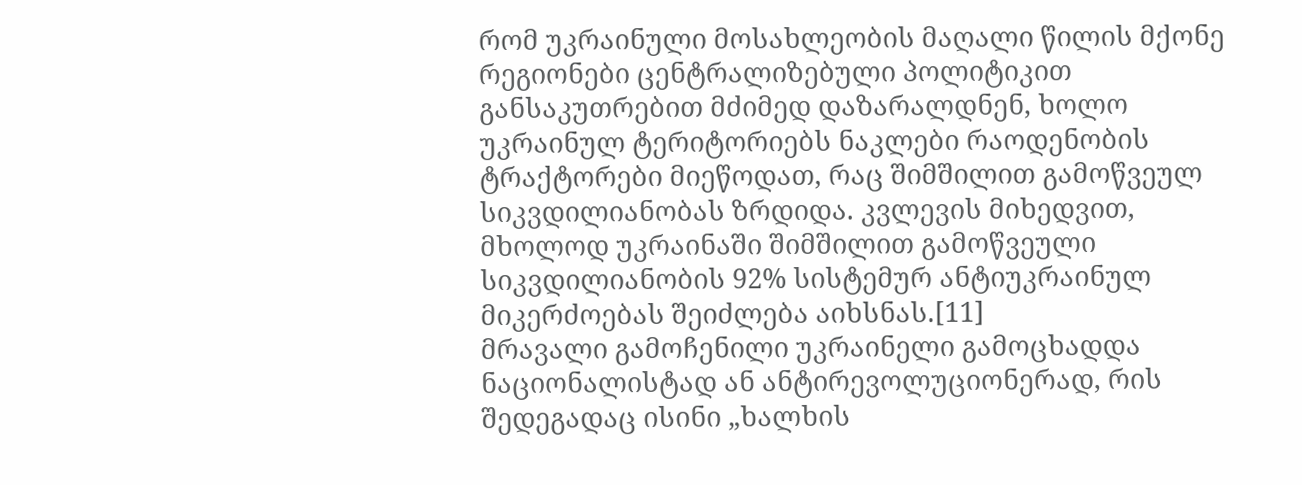რომ უკრაინული მოსახლეობის მაღალი წილის მქონე რეგიონები ცენტრალიზებული პოლიტიკით განსაკუთრებით მძიმედ დაზარალდნენ, ხოლო უკრაინულ ტერიტორიებს ნაკლები რაოდენობის ტრაქტორები მიეწოდათ, რაც შიმშილით გამოწვეულ სიკვდილიანობას ზრდიდა. კვლევის მიხედვით, მხოლოდ უკრაინაში შიმშილით გამოწვეული სიკვდილიანობის 92% სისტემურ ანტიუკრაინულ მიკერძოებას შეიძლება აიხსნას.[11]
მრავალი გამოჩენილი უკრაინელი გამოცხადდა ნაციონალისტად ან ანტირევოლუციონერად, რის შედეგადაც ისინი „ხალხის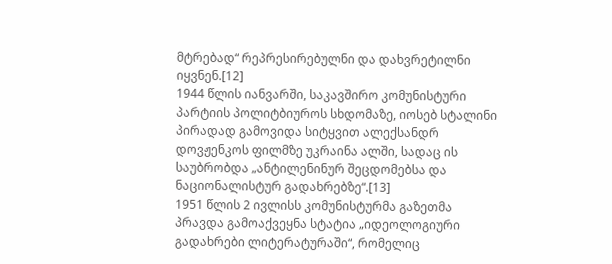მტრებად“ რეპრესირებულნი და დახვრეტილნი იყვნენ.[12]
1944 წლის იანვარში, საკავშირო კომუნისტური პარტიის პოლიტბიუროს სხდომაზე, იოსებ სტალინი პირადად გამოვიდა სიტყვით ალექსანდრ დოვჟენკოს ფილმზე უკრაინა ალში, სადაც ის საუბრობდა „ანტილენინურ შეცდომებსა და ნაციონალისტურ გადახრებზე“.[13]
1951 წლის 2 ივლისს კომუნისტურმა გაზეთმა პრავდა გამოაქვეყნა სტატია „იდეოლოგიური გადახრები ლიტერატურაში“, რომელიც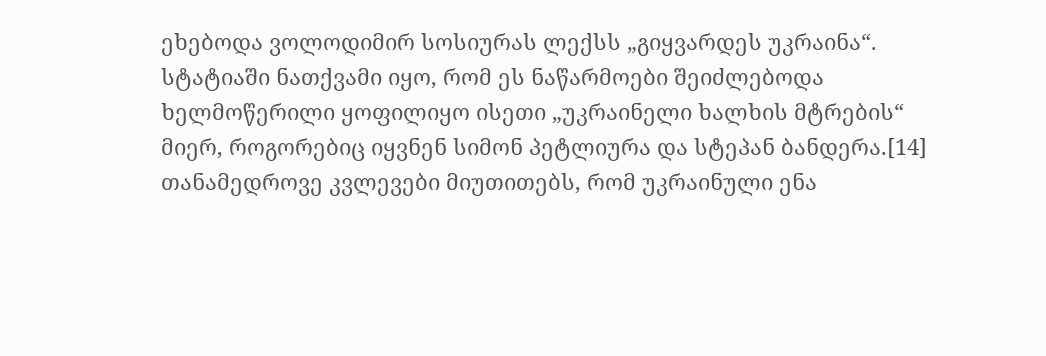ეხებოდა ვოლოდიმირ სოსიურას ლექსს „გიყვარდეს უკრაინა“. სტატიაში ნათქვამი იყო, რომ ეს ნაწარმოები შეიძლებოდა ხელმოწერილი ყოფილიყო ისეთი „უკრაინელი ხალხის მტრების“ მიერ, როგორებიც იყვნენ სიმონ პეტლიურა და სტეპან ბანდერა.[14]
თანამედროვე კვლევები მიუთითებს, რომ უკრაინული ენა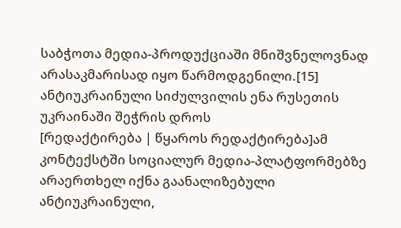საბჭოთა მედია-პროდუქციაში მნიშვნელოვნად არასაკმარისად იყო წარმოდგენილი.[15]
ანტიუკრაინული სიძულვილის ენა რუსეთის უკრაინაში შეჭრის დროს
[რედაქტირება | წყაროს რედაქტირება]ამ კონტექსტში სოციალურ მედია-პლატფორმებზე არაერთხელ იქნა გაანალიზებული ანტიუკრაინული,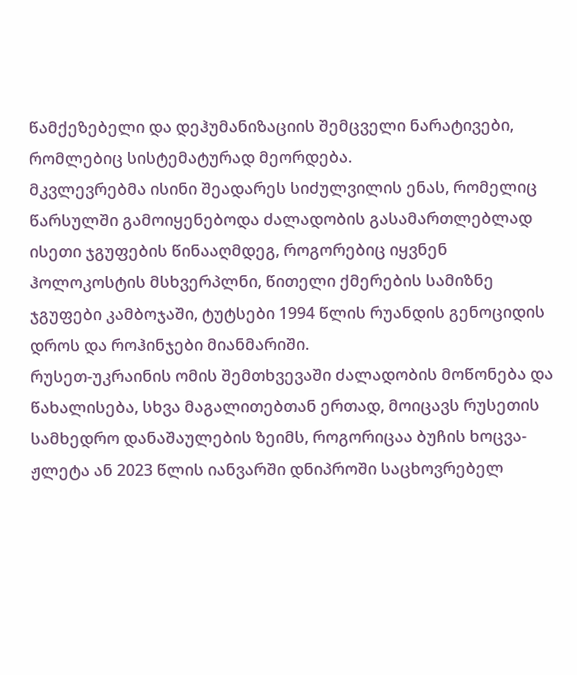წამქეზებელი და დეჰუმანიზაციის შემცველი ნარატივები, რომლებიც სისტემატურად მეორდება.
მკვლევრებმა ისინი შეადარეს სიძულვილის ენას, რომელიც წარსულში გამოიყენებოდა ძალადობის გასამართლებლად ისეთი ჯგუფების წინააღმდეგ, როგორებიც იყვნენ ჰოლოკოსტის მსხვერპლნი, წითელი ქმერების სამიზნე ჯგუფები კამბოჯაში, ტუტსები 1994 წლის რუანდის გენოციდის დროს და როჰინჯები მიანმარიში.
რუსეთ-უკრაინის ომის შემთხვევაში ძალადობის მოწონება და წახალისება, სხვა მაგალითებთან ერთად, მოიცავს რუსეთის სამხედრო დანაშაულების ზეიმს, როგორიცაა ბუჩის ხოცვა-ჟლეტა ან 2023 წლის იანვარში დნიპროში საცხოვრებელ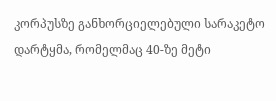კორპუსზე განხორციელებული სარაკეტო დარტყმა, რომელმაც 40-ზე მეტი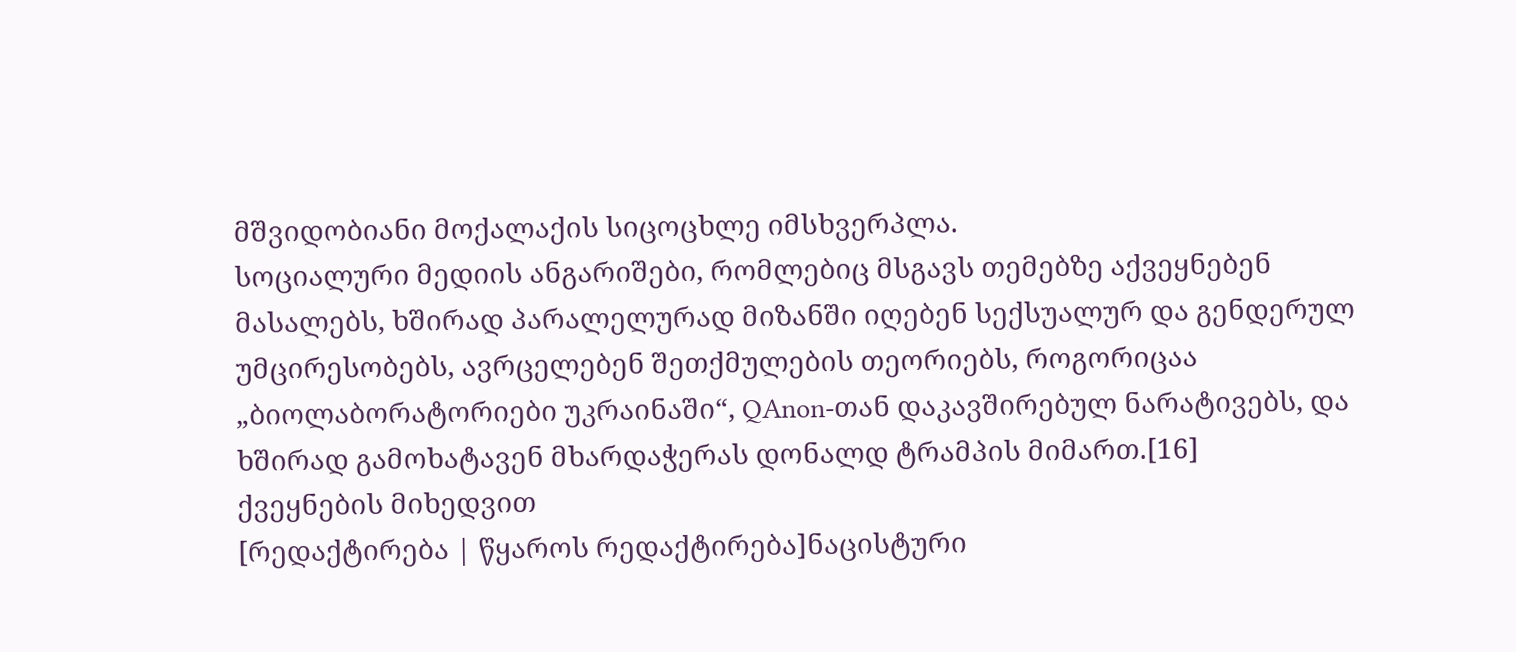მშვიდობიანი მოქალაქის სიცოცხლე იმსხვერპლა.
სოციალური მედიის ანგარიშები, რომლებიც მსგავს თემებზე აქვეყნებენ მასალებს, ხშირად პარალელურად მიზანში იღებენ სექსუალურ და გენდერულ უმცირესობებს, ავრცელებენ შეთქმულების თეორიებს, როგორიცაა „ბიოლაბორატორიები უკრაინაში“, QAnon-თან დაკავშირებულ ნარატივებს, და ხშირად გამოხატავენ მხარდაჭერას დონალდ ტრამპის მიმართ.[16]
ქვეყნების მიხედვით
[რედაქტირება | წყაროს რედაქტირება]ნაცისტური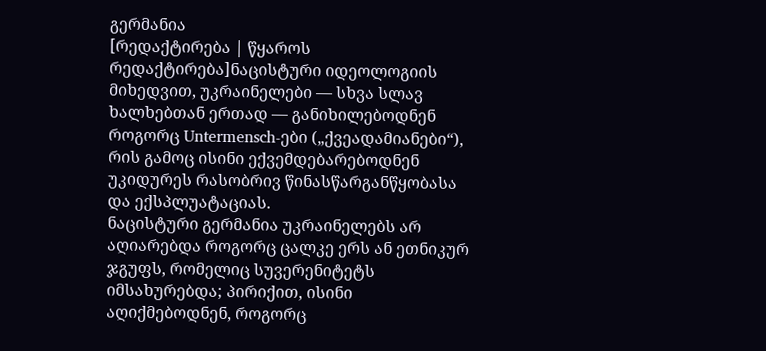გერმანია
[რედაქტირება | წყაროს რედაქტირება]ნაცისტური იდეოლოგიის მიხედვით, უკრაინელები — სხვა სლავ ხალხებთან ერთად — განიხილებოდნენ როგორც Untermensch-ები („ქვეადამიანები“), რის გამოც ისინი ექვემდებარებოდნენ უკიდურეს რასობრივ წინასწარგანწყობასა და ექსპლუატაციას.
ნაცისტური გერმანია უკრაინელებს არ აღიარებდა როგორც ცალკე ერს ან ეთნიკურ ჯგუფს, რომელიც სუვერენიტეტს იმსახურებდა; პირიქით, ისინი აღიქმებოდნენ, როგორც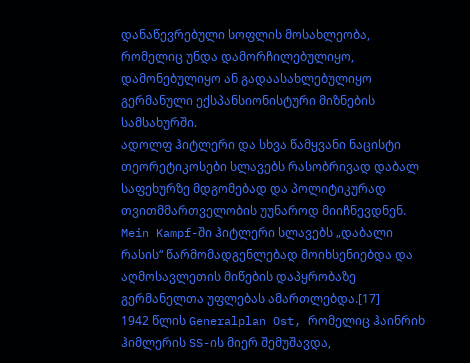დანაწევრებული სოფლის მოსახლეობა, რომელიც უნდა დამორჩილებულიყო, დამონებულიყო ან გადაასახლებულიყო გერმანული ექსპანსიონისტური მიზნების სამსახურში.
ადოლფ ჰიტლერი და სხვა წამყვანი ნაცისტი თეორეტიკოსები სლავებს რასობრივად დაბალ საფეხურზე მდგომებად და პოლიტიკურად თვითმმართველობის უუნაროდ მიიჩნევდნენ.
Mein Kampf-ში ჰიტლერი სლავებს „დაბალი რასის“ წარმომადგენლებად მოიხსენიებდა და აღმოსავლეთის მიწების დაპყრობაზე გერმანელთა უფლებას ამართლებდა.[17]
1942 წლის Generalplan Ost, რომელიც ჰაინრიხ ჰიმლერის SS-ის მიერ შემუშავდა,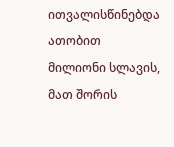ითვალისწინებდა ათობით მილიონი სლავის, მათ შორის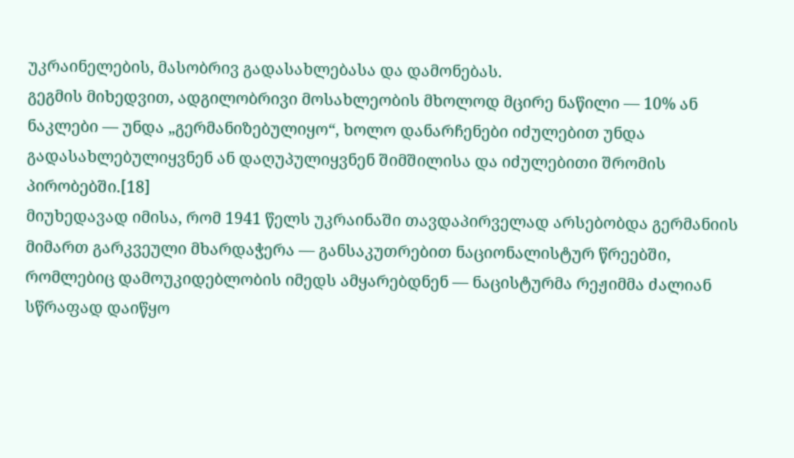უკრაინელების, მასობრივ გადასახლებასა და დამონებას.
გეგმის მიხედვით, ადგილობრივი მოსახლეობის მხოლოდ მცირე ნაწილი — 10% ან ნაკლები — უნდა „გერმანიზებულიყო“, ხოლო დანარჩენები იძულებით უნდა გადასახლებულიყვნენ ან დაღუპულიყვნენ შიმშილისა და იძულებითი შრომის პირობებში.[18]
მიუხედავად იმისა, რომ 1941 წელს უკრაინაში თავდაპირველად არსებობდა გერმანიის მიმართ გარკვეული მხარდაჭერა — განსაკუთრებით ნაციონალისტურ წრეებში, რომლებიც დამოუკიდებლობის იმედს ამყარებდნენ — ნაცისტურმა რეჟიმმა ძალიან სწრაფად დაიწყო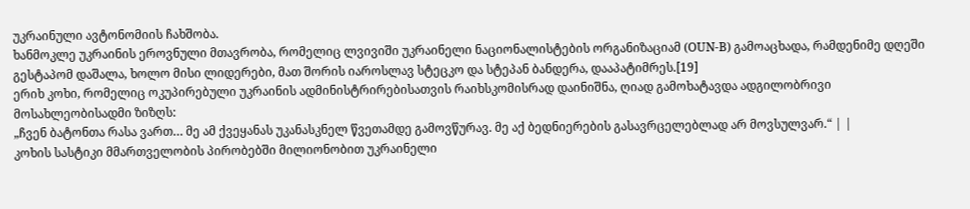უკრაინული ავტონომიის ჩახშობა.
ხანმოკლე უკრაინის ეროვნული მთავრობა, რომელიც ლვივიში უკრაინელი ნაციონალისტების ორგანიზაციამ (OUN-B) გამოაცხადა, რამდენიმე დღეში გესტაპომ დაშალა, ხოლო მისი ლიდერები, მათ შორის იაროსლავ სტეცკო და სტეპან ბანდერა, დააპატიმრეს.[19]
ერიხ კოხი, რომელიც ოკუპირებული უკრაინის ადმინისტრირებისათვის რაიხსკომისრად დაინიშნა, ღიად გამოხატავდა ადგილობრივი მოსახლეობისადმი ზიზღს:
„ჩვენ ბატონთა რასა ვართ… მე ამ ქვეყანას უკანასკნელ წვეთამდე გამოვწურავ. მე აქ ბედნიერების გასავრცელებლად არ მოვსულვარ.“ | |
კოხის სასტიკი მმართველობის პირობებში მილიონობით უკრაინელი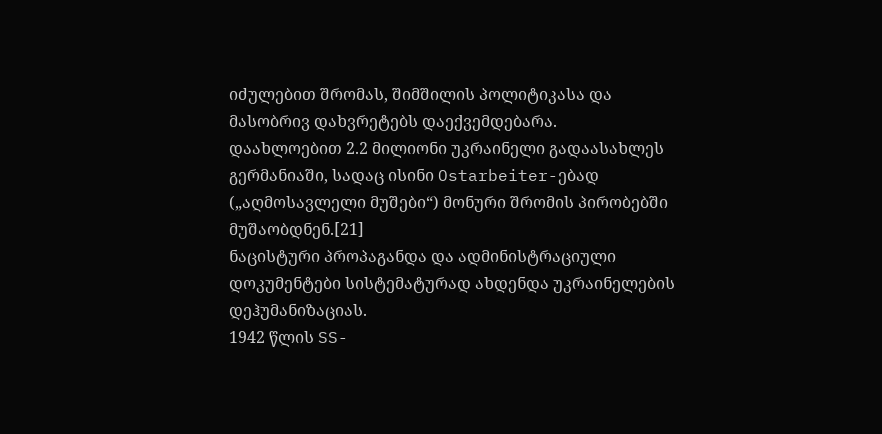იძულებით შრომას, შიმშილის პოლიტიკასა და მასობრივ დახვრეტებს დაექვემდებარა.
დაახლოებით 2.2 მილიონი უკრაინელი გადაასახლეს გერმანიაში, სადაც ისინი Ostarbeiter-ებად („აღმოსავლელი მუშები“) მონური შრომის პირობებში მუშაობდნენ.[21]
ნაცისტური პროპაგანდა და ადმინისტრაციული დოკუმენტები სისტემატურად ახდენდა უკრაინელების დეჰუმანიზაციას.
1942 წლის SS-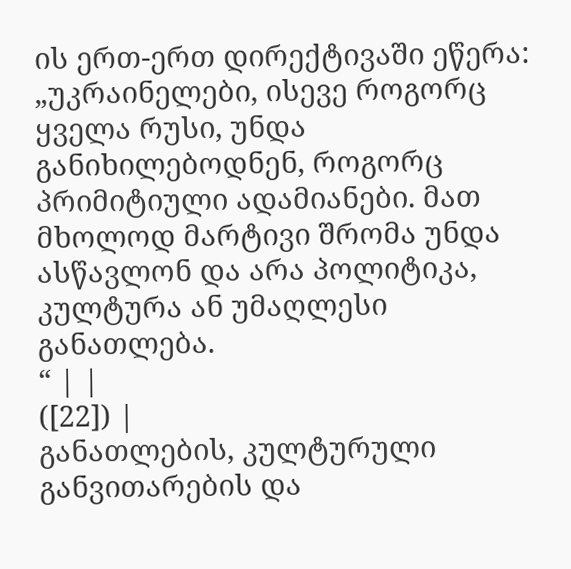ის ერთ-ერთ დირექტივაში ეწერა:
„უკრაინელები, ისევე როგორც ყველა რუსი, უნდა განიხილებოდნენ, როგორც პრიმიტიული ადამიანები. მათ მხოლოდ მარტივი შრომა უნდა ასწავლონ და არა პოლიტიკა, კულტურა ან უმაღლესი განათლება.
“ | |
([22]) |
განათლების, კულტურული განვითარების და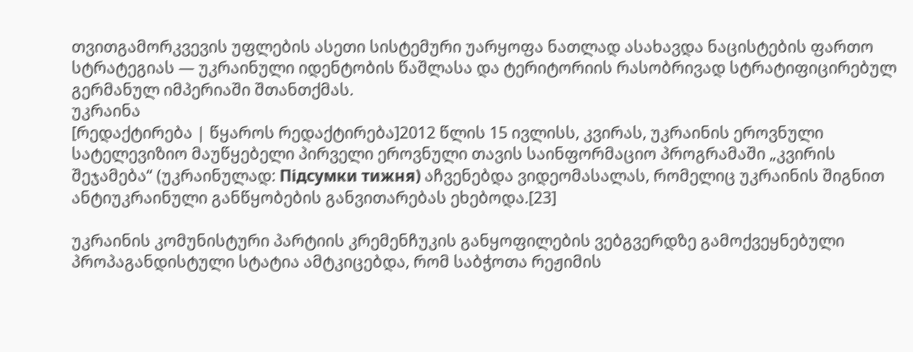თვითგამორკვევის უფლების ასეთი სისტემური უარყოფა ნათლად ასახავდა ნაცისტების ფართო სტრატეგიას — უკრაინული იდენტობის წაშლასა და ტერიტორიის რასობრივად სტრატიფიცირებულ გერმანულ იმპერიაში შთანთქმას.
უკრაინა
[რედაქტირება | წყაროს რედაქტირება]2012 წლის 15 ივლისს, კვირას, უკრაინის ეროვნული სატელევიზიო მაუწყებელი პირველი ეროვნული თავის საინფორმაციო პროგრამაში „კვირის შეჯამება“ (უკრაინულად: Підсумки тижня) აჩვენებდა ვიდეომასალას, რომელიც უკრაინის შიგნით ანტიუკრაინული განწყობების განვითარებას ეხებოდა.[23]

უკრაინის კომუნისტური პარტიის კრემენჩუკის განყოფილების ვებგვერდზე გამოქვეყნებული პროპაგანდისტული სტატია ამტკიცებდა, რომ საბჭოთა რეჟიმის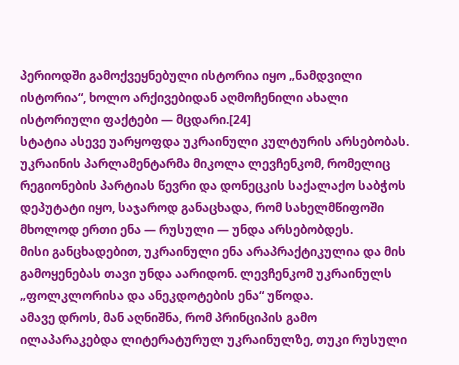პერიოდში გამოქვეყნებული ისტორია იყო „ნამდვილი ისტორია“, ხოლო არქივებიდან აღმოჩენილი ახალი ისტორიული ფაქტები — მცდარი.[24]
სტატია ასევე უარყოფდა უკრაინული კულტურის არსებობას.
უკრაინის პარლამენტარმა მიკოლა ლევჩენკომ, რომელიც რეგიონების პარტიას წევრი და დონეცკის საქალაქო საბჭოს დეპუტატი იყო, საჯაროდ განაცხადა, რომ სახელმწიფოში მხოლოდ ერთი ენა — რუსული — უნდა არსებობდეს.
მისი განცხადებით, უკრაინული ენა არაპრაქტიკულია და მის გამოყენებას თავი უნდა აარიდონ. ლევჩენკომ უკრაინულს „ფოლკლორისა და ანეკდოტების ენა“ უწოდა.
ამავე დროს, მან აღნიშნა, რომ პრინციპის გამო ილაპარაკებდა ლიტერატურულ უკრაინულზე, თუკი რუსული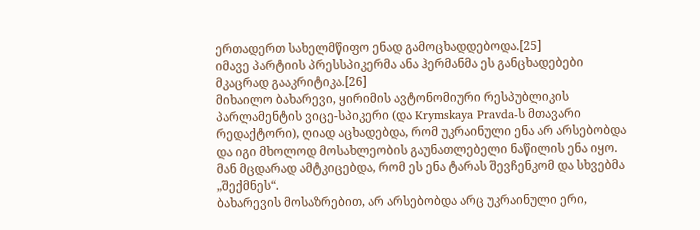ერთადერთ სახელმწიფო ენად გამოცხადდებოდა.[25]
იმავე პარტიის პრესსპიკერმა ანა ჰერმანმა ეს განცხადებები მკაცრად გააკრიტიკა.[26]
მიხაილო ბახარევი, ყირიმის ავტონომიური რესპუბლიკის პარლამენტის ვიცე-სპიკერი (და Krymskaya Pravda-ს მთავარი რედაქტორი), ღიად აცხადებდა, რომ უკრაინული ენა არ არსებობდა და იგი მხოლოდ მოსახლეობის გაუნათლებელი ნაწილის ენა იყო.
მან მცდარად ამტკიცებდა, რომ ეს ენა ტარას შევჩენკომ და სხვებმა „შექმნეს“.
ბახარევის მოსაზრებით, არ არსებობდა არც უკრაინული ერი,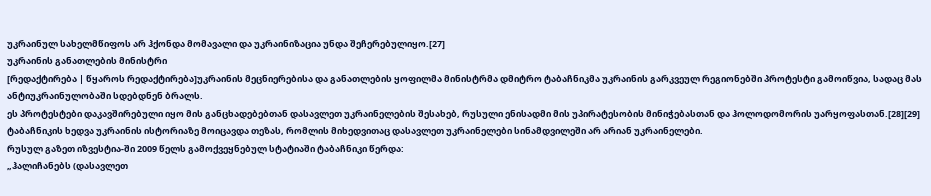უკრაინულ სახელმწიფოს არ ჰქონდა მომავალი და უკრაინიზაცია უნდა შეჩერებულიყო.[27]
უკრაინის განათლების მინისტრი
[რედაქტირება | წყაროს რედაქტირება]უკრაინის მეცნიერებისა და განათლების ყოფილმა მინისტრმა დმიტრო ტაბაჩნიკმა უკრაინის გარკვეულ რეგიონებში პროტესტი გამოიწვია, სადაც მას ანტიუკრაინულობაში სდებდნენ ბრალს.
ეს პროტესტები დაკავშირებული იყო მის განცხადებებთან დასავლეთ უკრაინელების შესახებ, რუსული ენისადმი მის უპირატესობის მინიჭებასთან და ჰოლოდომორის უარყოფასთან.[28][29]
ტაბაჩნიკის ხედვა უკრაინის ისტორიაზე მოიცავდა თეზას, რომლის მიხედვითაც დასავლეთ უკრაინელები სინამდვილეში არ არიან უკრაინელები.
რუსულ გაზეთ იზვესტია-ში 2009 წელს გამოქვეყნებულ სტატიაში ტაბაჩნიკი წერდა:
„ჰალიჩანებს (დასავლეთ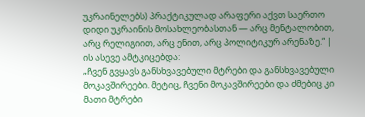უკრაინელებს) პრაქტიკულად არაფერი აქვთ საერთო დიდი უკრაინის მოსახლეობასთან — არც მენტალობით, არც რელიგიით, არც ენით, არც პოლიტიკურ არენაზე.“ |
ის ასევე ამტკიცებდა:
„ჩვენ გვყავს განსხვავებული მტრები და განსხვავებული მოკავშირეები. მეტიც, ჩვენი მოკავშირეები და ძმებიც კი მათი მტრები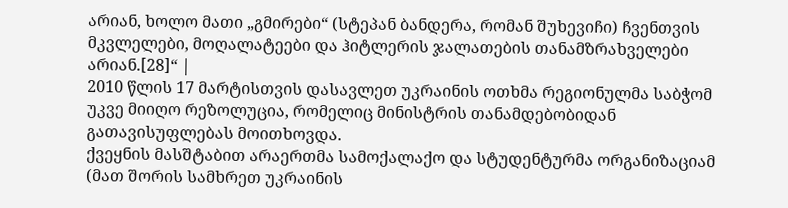არიან, ხოლო მათი „გმირები“ (სტეპან ბანდერა, რომან შუხევიჩი) ჩვენთვის მკვლელები, მოღალატეები და ჰიტლერის ჯალათების თანამზრახველები არიან.[28]“ |
2010 წლის 17 მარტისთვის დასავლეთ უკრაინის ოთხმა რეგიონულმა საბჭომ უკვე მიიღო რეზოლუცია, რომელიც მინისტრის თანამდებობიდან გათავისუფლებას მოითხოვდა.
ქვეყნის მასშტაბით არაერთმა სამოქალაქო და სტუდენტურმა ორგანიზაციამ (მათ შორის სამხრეთ უკრაინის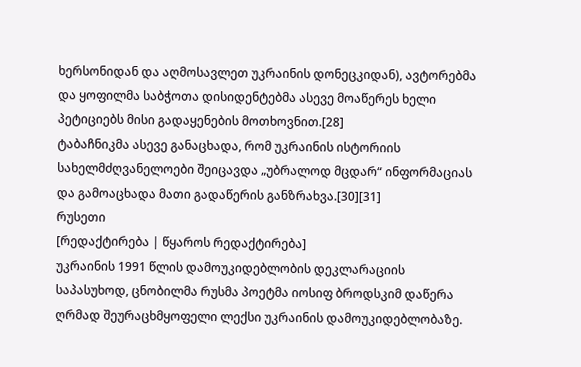ხერსონიდან და აღმოსავლეთ უკრაინის დონეცკიდან), ავტორებმა და ყოფილმა საბჭოთა დისიდენტებმა ასევე მოაწერეს ხელი პეტიციებს მისი გადაყენების მოთხოვნით.[28]
ტაბაჩნიკმა ასევე განაცხადა, რომ უკრაინის ისტორიის სახელმძღვანელოები შეიცავდა „უბრალოდ მცდარ“ ინფორმაციას და გამოაცხადა მათი გადაწერის განზრახვა.[30][31]
რუსეთი
[რედაქტირება | წყაროს რედაქტირება]
უკრაინის 1991 წლის დამოუკიდებლობის დეკლარაციის საპასუხოდ, ცნობილმა რუსმა პოეტმა იოსიფ ბროდსკიმ დაწერა ღრმად შეურაცხმყოფელი ლექსი უკრაინის დამოუკიდებლობაზე.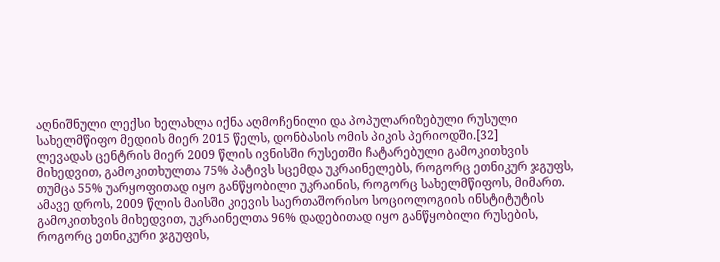აღნიშნული ლექსი ხელახლა იქნა აღმოჩენილი და პოპულარიზებული რუსული სახელმწიფო მედიის მიერ 2015 წელს, დონბასის ომის პიკის პერიოდში.[32]
ლევადას ცენტრის მიერ 2009 წლის ივნისში რუსეთში ჩატარებული გამოკითხვის მიხედვით, გამოკითხულთა 75% პატივს სცემდა უკრაინელებს, როგორც ეთნიკურ ჯგუფს, თუმცა 55% უარყოფითად იყო განწყობილი უკრაინის, როგორც სახელმწიფოს, მიმართ.
ამავე დროს, 2009 წლის მაისში კიევის საერთაშორისო სოციოლოგიის ინსტიტუტის გამოკითხვის მიხედვით, უკრაინელთა 96% დადებითად იყო განწყობილი რუსების, როგორც ეთნიკური ჯგუფის,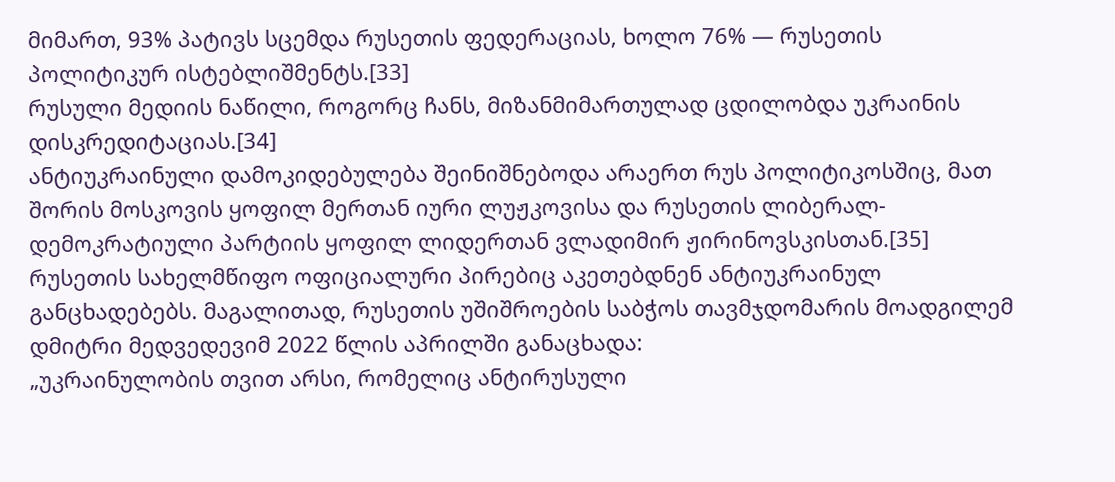მიმართ, 93% პატივს სცემდა რუსეთის ფედერაციას, ხოლო 76% — რუსეთის პოლიტიკურ ისტებლიშმენტს.[33]
რუსული მედიის ნაწილი, როგორც ჩანს, მიზანმიმართულად ცდილობდა უკრაინის დისკრედიტაციას.[34]
ანტიუკრაინული დამოკიდებულება შეინიშნებოდა არაერთ რუს პოლიტიკოსშიც, მათ შორის მოსკოვის ყოფილ მერთან იური ლუჟკოვისა და რუსეთის ლიბერალ-დემოკრატიული პარტიის ყოფილ ლიდერთან ვლადიმირ ჟირინოვსკისთან.[35]
რუსეთის სახელმწიფო ოფიციალური პირებიც აკეთებდნენ ანტიუკრაინულ განცხადებებს. მაგალითად, რუსეთის უშიშროების საბჭოს თავმჯდომარის მოადგილემ დმიტრი მედვედევიმ 2022 წლის აპრილში განაცხადა:
„უკრაინულობის თვით არსი, რომელიც ანტირუსული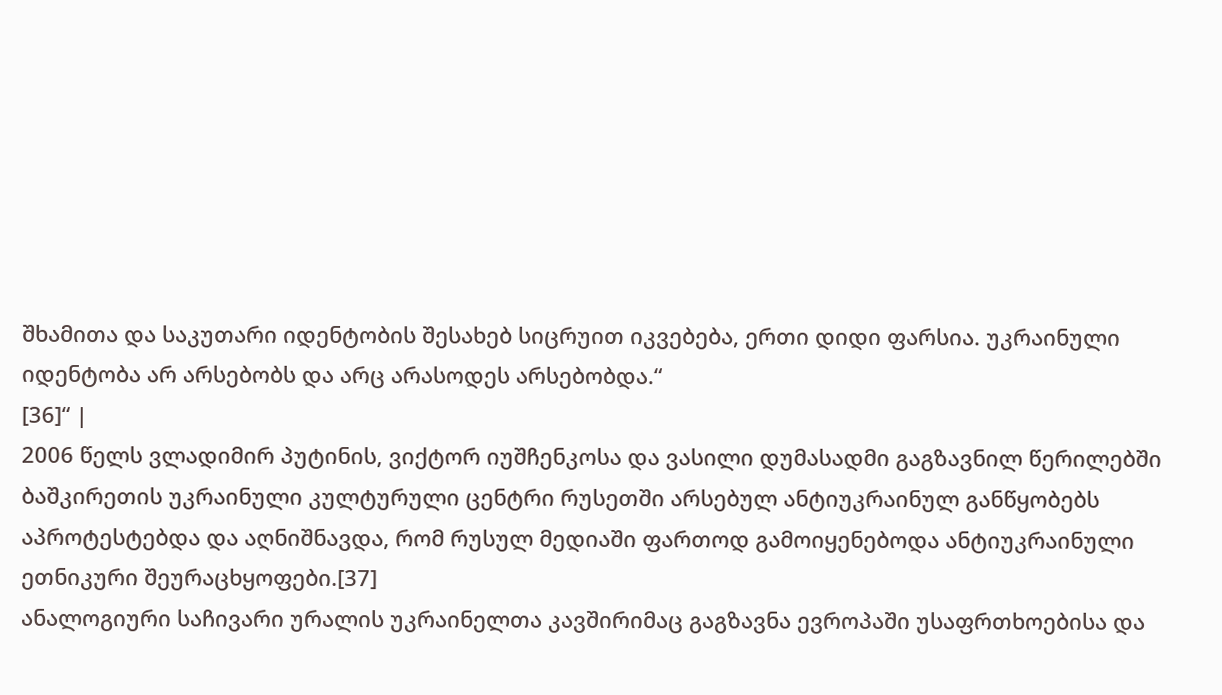შხამითა და საკუთარი იდენტობის შესახებ სიცრუით იკვებება, ერთი დიდი ფარსია. უკრაინული იდენტობა არ არსებობს და არც არასოდეს არსებობდა.“
[36]“ |
2006 წელს ვლადიმირ პუტინის, ვიქტორ იუშჩენკოსა და ვასილი დუმასადმი გაგზავნილ წერილებში ბაშკირეთის უკრაინული კულტურული ცენტრი რუსეთში არსებულ ანტიუკრაინულ განწყობებს აპროტესტებდა და აღნიშნავდა, რომ რუსულ მედიაში ფართოდ გამოიყენებოდა ანტიუკრაინული ეთნიკური შეურაცხყოფები.[37]
ანალოგიური საჩივარი ურალის უკრაინელთა კავშირიმაც გაგზავნა ევროპაში უსაფრთხოებისა და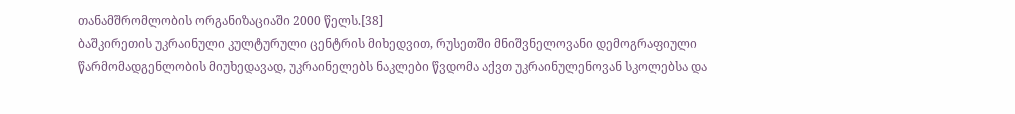თანამშრომლობის ორგანიზაციაში 2000 წელს.[38]
ბაშკირეთის უკრაინული კულტურული ცენტრის მიხედვით, რუსეთში მნიშვნელოვანი დემოგრაფიული წარმომადგენლობის მიუხედავად, უკრაინელებს ნაკლები წვდომა აქვთ უკრაინულენოვან სკოლებსა და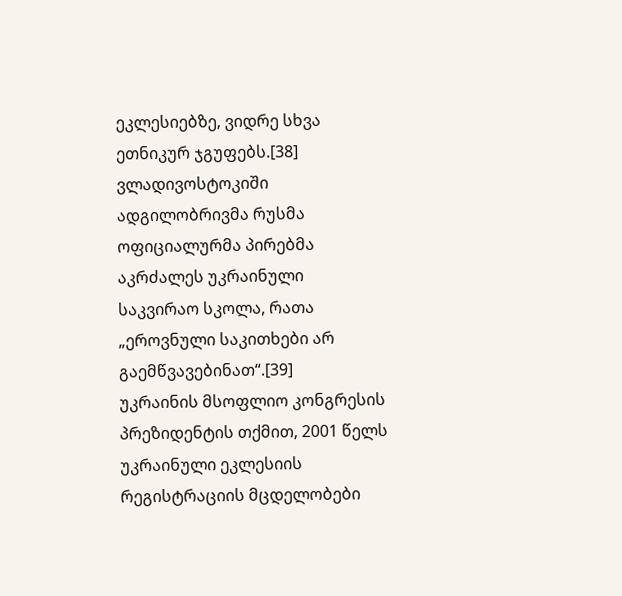ეკლესიებზე, ვიდრე სხვა ეთნიკურ ჯგუფებს.[38]
ვლადივოსტოკიში ადგილობრივმა რუსმა ოფიციალურმა პირებმა აკრძალეს უკრაინული საკვირაო სკოლა, რათა „ეროვნული საკითხები არ გაემწვავებინათ“.[39]
უკრაინის მსოფლიო კონგრესის პრეზიდენტის თქმით, 2001 წელს უკრაინული ეკლესიის რეგისტრაციის მცდელობები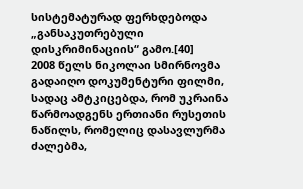სისტემატურად ფერხდებოდა „განსაკუთრებული დისკრიმინაციის“ გამო.[40]
2008 წელს ნიკოლაი სმირნოვმა გადაიღო დოკუმენტური ფილმი, სადაც ამტკიცებდა, რომ უკრაინა წარმოადგენს ერთიანი რუსეთის ნაწილს, რომელიც დასავლურმა ძალებმა,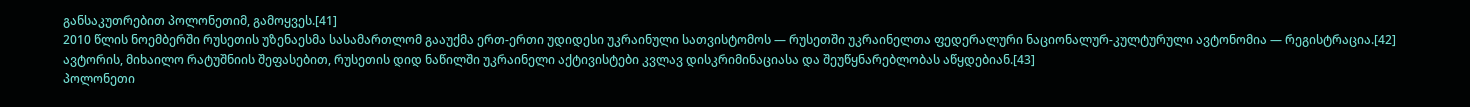განსაკუთრებით პოლონეთიმ, გამოყვეს.[41]
2010 წლის ნოემბერში რუსეთის უზენაესმა სასამართლომ გააუქმა ერთ-ერთი უდიდესი უკრაინული სათვისტომოს — რუსეთში უკრაინელთა ფედერალური ნაციონალურ-კულტურული ავტონომია — რეგისტრაცია.[42]
ავტორის, მიხაილო რატუშნიის შეფასებით, რუსეთის დიდ ნაწილში უკრაინელი აქტივისტები კვლავ დისკრიმინაციასა და შეუწყნარებლობას აწყდებიან.[43]
პოლონეთი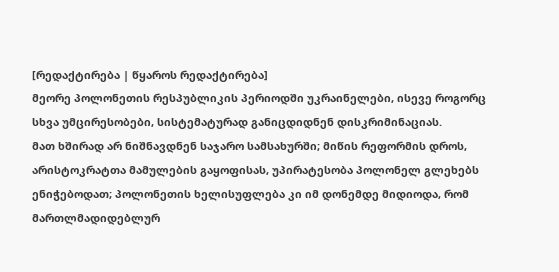[რედაქტირება | წყაროს რედაქტირება]
მეორე პოლონეთის რესპუბლიკის პერიოდში უკრაინელები, ისევე როგორც სხვა უმცირესობები, სისტემატურად განიცდიდნენ დისკრიმინაციას.
მათ ხშირად არ ნიშნავდნენ საჯარო სამსახურში; მიწის რეფორმის დროს, არისტოკრატთა მამულების გაყოფისას, უპირატესობა პოლონელ გლეხებს ენიჭებოდათ; პოლონეთის ხელისუფლება კი იმ დონემდე მიდიოდა, რომ მართლმადიდებლურ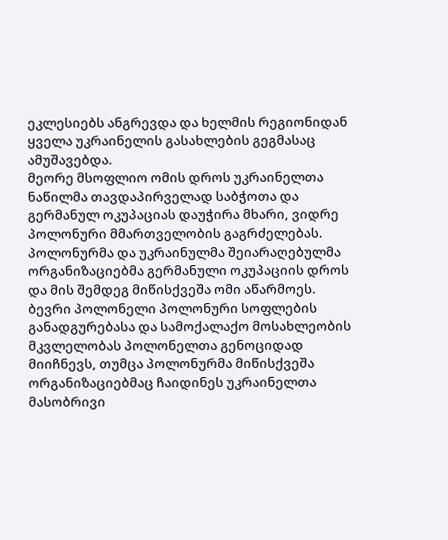ეკლესიებს ანგრევდა და ხელმის რეგიონიდან ყველა უკრაინელის გასახლების გეგმასაც ამუშავებდა.
მეორე მსოფლიო ომის დროს უკრაინელთა ნაწილმა თავდაპირველად საბჭოთა და გერმანულ ოკუპაციას დაუჭირა მხარი, ვიდრე პოლონური მმართველობის გაგრძელებას.
პოლონურმა და უკრაინულმა შეიარაღებულმა ორგანიზაციებმა გერმანული ოკუპაციის დროს და მის შემდეგ მიწისქვეშა ომი აწარმოეს.
ბევრი პოლონელი პოლონური სოფლების განადგურებასა და სამოქალაქო მოსახლეობის მკვლელობას პოლონელთა გენოციდად მიიჩნევს, თუმცა პოლონურმა მიწისქვეშა ორგანიზაციებმაც ჩაიდინეს უკრაინელთა მასობრივი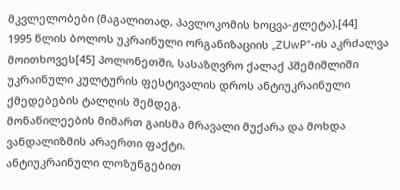მკვლელობები (მაგალითად, პავლოკომის ხოცვა-ჟლეტა).[44]
1995 წლის ბოლოს უკრაინული ორგანიზაციის „ZUwP“-ის აკრძალვა მოითხოვეს[45] პოლონეთში, სასაზღვრო ქალაქ პშემიშლიში უკრაინული კულტურის ფესტივალის დროს ანტიუკრაინული ქმედებების ტალღის შემდეგ.
მონაწილეების მიმართ გაისმა მრავალი მუქარა და მოხდა ვანდალიზმის არაერთი ფაქტი.
ანტიუკრაინული ლოზუნგებით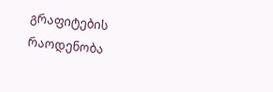გრაფიტების რაოდენობა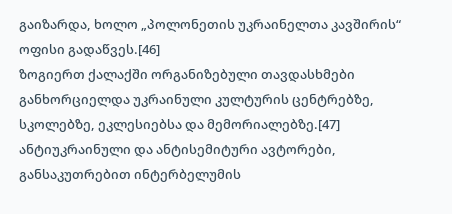გაიზარდა, ხოლო „პოლონეთის უკრაინელთა კავშირის“ ოფისი გადაწვეს.[46]
ზოგიერთ ქალაქში ორგანიზებული თავდასხმები განხორციელდა უკრაინული კულტურის ცენტრებზე, სკოლებზე, ეკლესიებსა და მემორიალებზე.[47]
ანტიუკრაინული და ანტისემიტური ავტორები, განსაკუთრებით ინტერბელუმის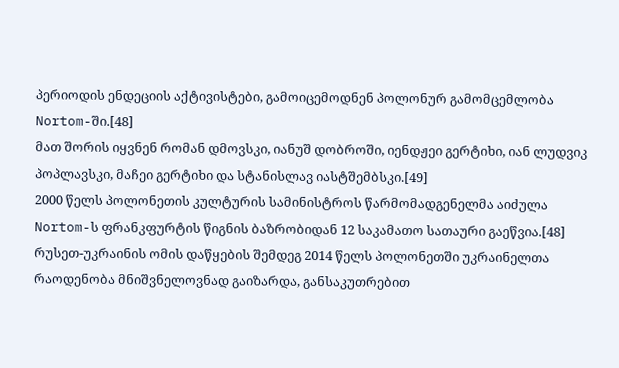პერიოდის ენდეციის აქტივისტები, გამოიცემოდნენ პოლონურ გამომცემლობა Nortom-ში.[48]
მათ შორის იყვნენ რომან დმოვსკი, იანუშ დობროში, იენდჟეი გერტიხი, იან ლუდვიკ პოპლავსკი, მაჩეი გერტიხი და სტანისლავ იასტშემბსკი.[49]
2000 წელს პოლონეთის კულტურის სამინისტროს წარმომადგენელმა აიძულა Nortom-ს ფრანკფურტის წიგნის ბაზრობიდან 12 საკამათო სათაური გაეწვია.[48]
რუსეთ-უკრაინის ომის დაწყების შემდეგ 2014 წელს პოლონეთში უკრაინელთა რაოდენობა მნიშვნელოვნად გაიზარდა, განსაკუთრებით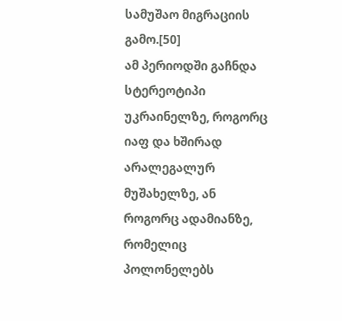სამუშაო მიგრაციის გამო.[50]
ამ პერიოდში გაჩნდა სტერეოტიპი უკრაინელზე, როგორც იაფ და ხშირად არალეგალურ მუშახელზე, ან როგორც ადამიანზე, რომელიც პოლონელებს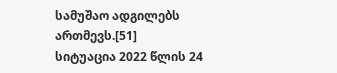სამუშაო ადგილებს ართმევს.[51]
სიტუაცია 2022 წლის 24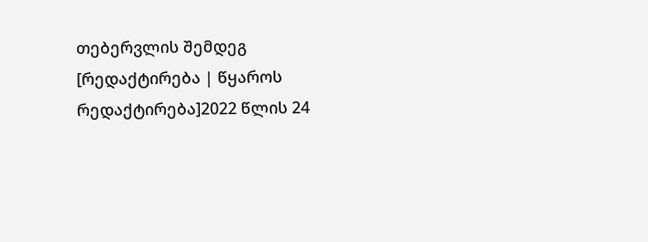თებერვლის შემდეგ
[რედაქტირება | წყაროს რედაქტირება]2022 წლის 24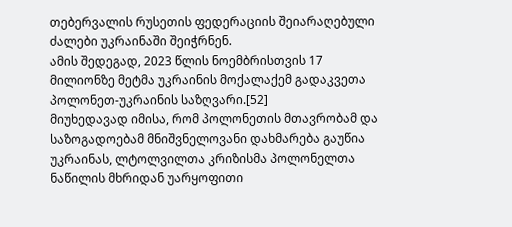თებერვალის რუსეთის ფედერაციის შეიარაღებული ძალები უკრაინაში შეიჭრნენ.
ამის შედეგად, 2023 წლის ნოემბრისთვის 17 მილიონზე მეტმა უკრაინის მოქალაქემ გადაკვეთა პოლონეთ-უკრაინის საზღვარი.[52]
მიუხედავად იმისა, რომ პოლონეთის მთავრობამ და საზოგადოებამ მნიშვნელოვანი დახმარება გაუწია უკრაინას, ლტოლვილთა კრიზისმა პოლონელთა ნაწილის მხრიდან უარყოფითი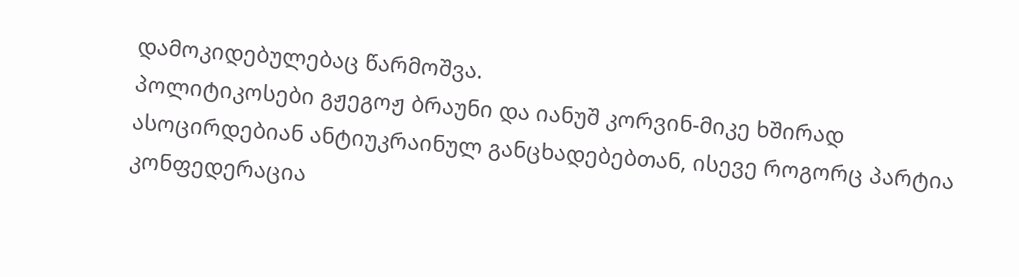დამოკიდებულებაც წარმოშვა.
პოლიტიკოსები გჟეგოჟ ბრაუნი და იანუშ კორვინ-მიკე ხშირად ასოცირდებიან ანტიუკრაინულ განცხადებებთან, ისევე როგორც პარტია კონფედერაცია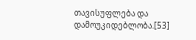თავისუფლება და დამოუკიდებლობა.[53]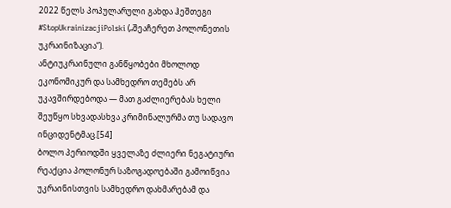2022 წელს პოპულარული გახდა ჰეშთეგი #StopUkrainizacjiPolski („შეაჩერეთ პოლონეთის უკრაინიზაცია“).
ანტიუკრაინული განწყობები მხოლოდ ეკონომიკურ და სამხედრო თემებს არ უკავშირდებოდა — მათ გაძლიერებას ხელი შეუწყო სხვადასხვა კრიმინალურმა თუ სადავო ინციდენტმაც.[54]
ბოლო პერიოდში ყველაზე ძლიერი ნეგატიური რეაქცია პოლონურ საზოგადოებაში გამოიწვია უკრაინისთვის სამხედრო დახმარებამ და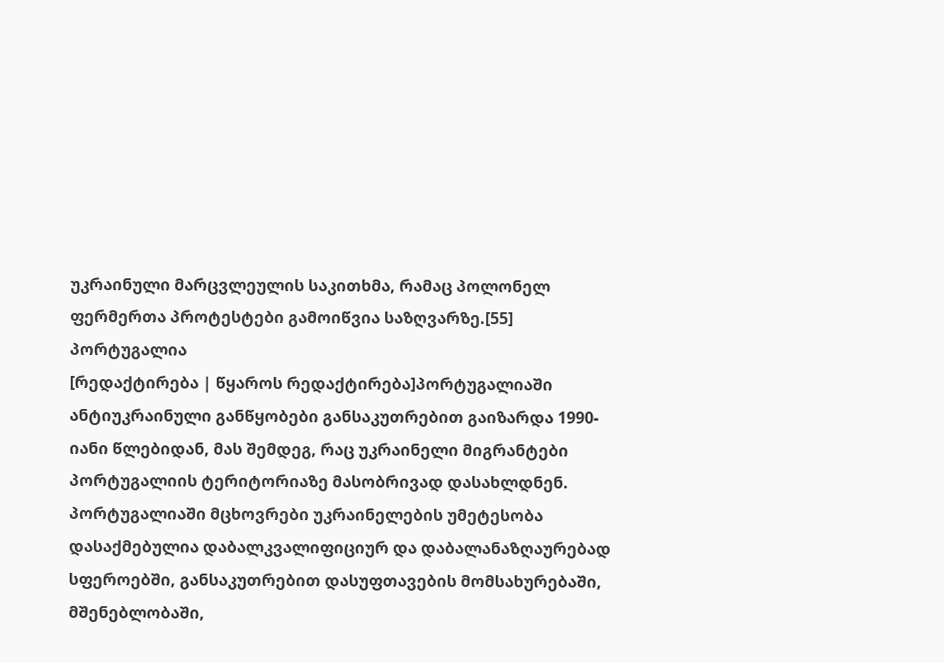უკრაინული მარცვლეულის საკითხმა, რამაც პოლონელ ფერმერთა პროტესტები გამოიწვია საზღვარზე.[55]
პორტუგალია
[რედაქტირება | წყაროს რედაქტირება]პორტუგალიაში ანტიუკრაინული განწყობები განსაკუთრებით გაიზარდა 1990-იანი წლებიდან, მას შემდეგ, რაც უკრაინელი მიგრანტები პორტუგალიის ტერიტორიაზე მასობრივად დასახლდნენ.
პორტუგალიაში მცხოვრები უკრაინელების უმეტესობა დასაქმებულია დაბალკვალიფიციურ და დაბალანაზღაურებად სფეროებში, განსაკუთრებით დასუფთავების მომსახურებაში, მშენებლობაში,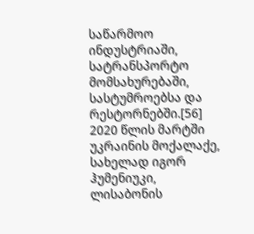საწარმოო ინდუსტრიაში, სატრანსპორტო მომსახურებაში, სასტუმროებსა და რესტორნებში.[56]
2020 წლის მარტში უკრაინის მოქალაქე, სახელად იგორ ჰუმენიუკი, ლისაბონის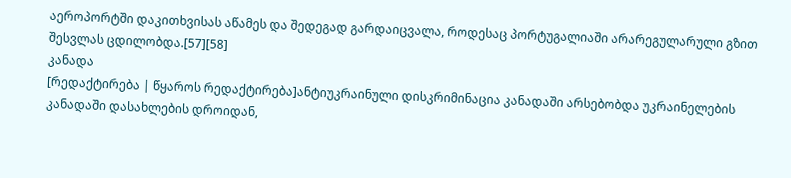აეროპორტში დაკითხვისას აწამეს და შედეგად გარდაიცვალა, როდესაც პორტუგალიაში არარეგულარული გზით შესვლას ცდილობდა.[57][58]
კანადა
[რედაქტირება | წყაროს რედაქტირება]ანტიუკრაინული დისკრიმინაცია კანადაში არსებობდა უკრაინელების კანადაში დასახლების დროიდან,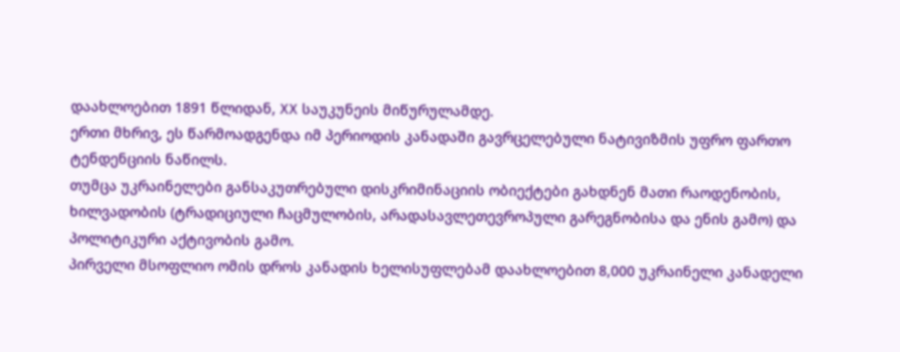დაახლოებით 1891 წლიდან, XX საუკუნეის მიწურულამდე.
ერთი მხრივ, ეს წარმოადგენდა იმ პერიოდის კანადაში გავრცელებული ნატივიზმის უფრო ფართო ტენდენციის ნაწილს.
თუმცა უკრაინელები განსაკუთრებული დისკრიმინაციის ობიექტები გახდნენ მათი რაოდენობის, ხილვადობის (ტრადიციული ჩაცმულობის, არადასავლეთევროპული გარეგნობისა და ენის გამო) და პოლიტიკური აქტივობის გამო.
პირველი მსოფლიო ომის დროს კანადის ხელისუფლებამ დაახლოებით 8,000 უკრაინელი კანადელი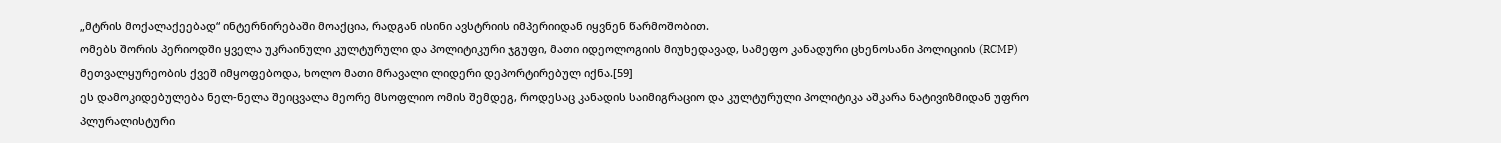„მტრის მოქალაქეებად“ ინტერნირებაში მოაქცია, რადგან ისინი ავსტრიის იმპერიიდან იყვნენ წარმოშობით.
ომებს შორის პერიოდში ყველა უკრაინული კულტურული და პოლიტიკური ჯგუფი, მათი იდეოლოგიის მიუხედავად, სამეფო კანადური ცხენოსანი პოლიციის (RCMP) მეთვალყურეობის ქვეშ იმყოფებოდა, ხოლო მათი მრავალი ლიდერი დეპორტირებულ იქნა.[59]
ეს დამოკიდებულება ნელ-ნელა შეიცვალა მეორე მსოფლიო ომის შემდეგ, როდესაც კანადის საიმიგრაციო და კულტურული პოლიტიკა აშკარა ნატივიზმიდან უფრო პლურალისტური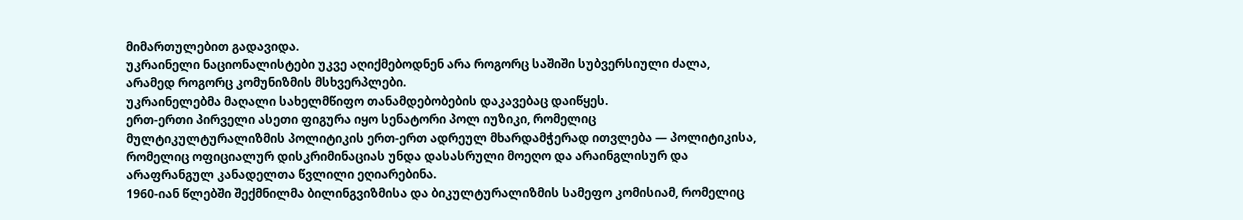მიმართულებით გადავიდა.
უკრაინელი ნაციონალისტები უკვე აღიქმებოდნენ არა როგორც საშიში სუბვერსიული ძალა, არამედ როგორც კომუნიზმის მსხვერპლები.
უკრაინელებმა მაღალი სახელმწიფო თანამდებობების დაკავებაც დაიწყეს.
ერთ-ერთი პირველი ასეთი ფიგურა იყო სენატორი პოლ იუზიკი, რომელიც მულტიკულტურალიზმის პოლიტიკის ერთ-ერთ ადრეულ მხარდამჭერად ითვლება — პოლიტიკისა, რომელიც ოფიციალურ დისკრიმინაციას უნდა დასასრული მოეღო და არაინგლისურ და არაფრანგულ კანადელთა წვლილი ეღიარებინა.
1960-იან წლებში შექმნილმა ბილინგვიზმისა და ბიკულტურალიზმის სამეფო კომისიამ, რომელიც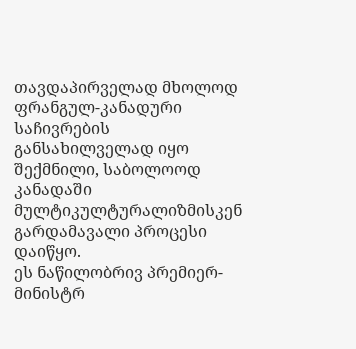თავდაპირველად მხოლოდ ფრანგულ-კანადური საჩივრების განსახილველად იყო შექმნილი, საბოლოოდ კანადაში მულტიკულტურალიზმისკენ გარდამავალი პროცესი დაიწყო.
ეს ნაწილობრივ პრემიერ-მინისტრ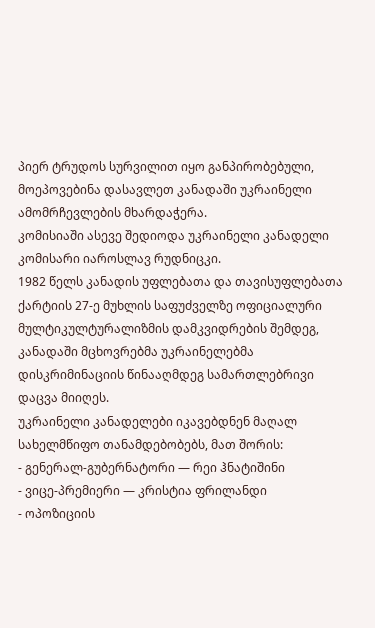პიერ ტრუდოს სურვილით იყო განპირობებული, მოეპოვებინა დასავლეთ კანადაში უკრაინელი ამომრჩევლების მხარდაჭერა.
კომისიაში ასევე შედიოდა უკრაინელი კანადელი კომისარი იაროსლავ რუდნიცკი.
1982 წელს კანადის უფლებათა და თავისუფლებათა ქარტიის 27-ე მუხლის საფუძველზე ოფიციალური მულტიკულტურალიზმის დამკვიდრების შემდეგ, კანადაში მცხოვრებმა უკრაინელებმა დისკრიმინაციის წინააღმდეგ სამართლებრივი დაცვა მიიღეს.
უკრაინელი კანადელები იკავებდნენ მაღალ სახელმწიფო თანამდებობებს, მათ შორის:
- გენერალ-გუბერნატორი — რეი ჰნატიშინი
- ვიცე-პრემიერი — კრისტია ფრილანდი
- ოპოზიციის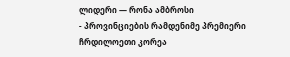ლიდერი — რონა ამბროსი
- პროვინციების რამდენიმე პრემიერი
ჩრდილოეთი კორეა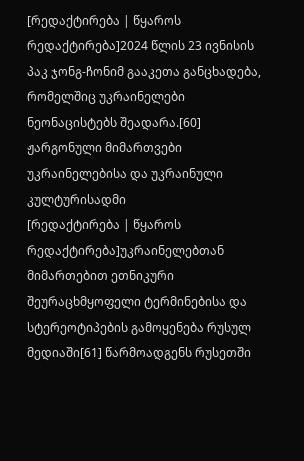[რედაქტირება | წყაროს რედაქტირება]2024 წლის 23 ივნისის პაკ ჯონგ-ჩონიმ გააკეთა განცხადება, რომელშიც უკრაინელები ნეონაცისტებს შეადარა.[60]
ჟარგონული მიმართვები უკრაინელებისა და უკრაინული კულტურისადმი
[რედაქტირება | წყაროს რედაქტირება]უკრაინელებთან მიმართებით ეთნიკური შეურაცხმყოფელი ტერმინებისა და სტერეოტიპების გამოყენება რუსულ მედიაში[61] წარმოადგენს რუსეთში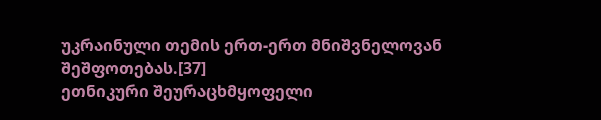უკრაინული თემის ერთ-ერთ მნიშვნელოვან შეშფოთებას.[37]
ეთნიკური შეურაცხმყოფელი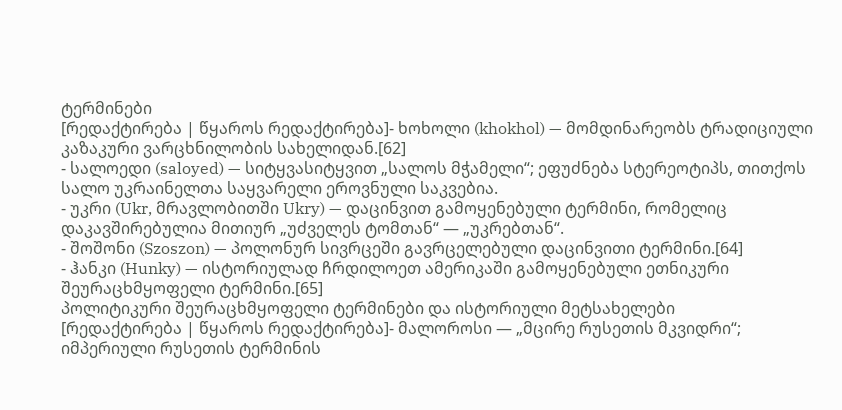ტერმინები
[რედაქტირება | წყაროს რედაქტირება]- ხოხოლი (khokhol) — მომდინარეობს ტრადიციული კაზაკური ვარცხნილობის სახელიდან.[62]
- სალოედი (saloyed) — სიტყვასიტყვით „სალოს მჭამელი“; ეფუძნება სტერეოტიპს, თითქოს სალო უკრაინელთა საყვარელი ეროვნული საკვებია.
- უკრი (Ukr, მრავლობითში Ukry) — დაცინვით გამოყენებული ტერმინი, რომელიც დაკავშირებულია მითიურ „უძველეს ტომთან“ — „უკრებთან“.
- შოშონი (Szoszon) — პოლონურ სივრცეში გავრცელებული დაცინვითი ტერმინი.[64]
- ჰანკი (Hunky) — ისტორიულად ჩრდილოეთ ამერიკაში გამოყენებული ეთნიკური შეურაცხმყოფელი ტერმინი.[65]
პოლიტიკური შეურაცხმყოფელი ტერმინები და ისტორიული მეტსახელები
[რედაქტირება | წყაროს რედაქტირება]- მალოროსი — „მცირე რუსეთის მკვიდრი“; იმპერიული რუსეთის ტერმინის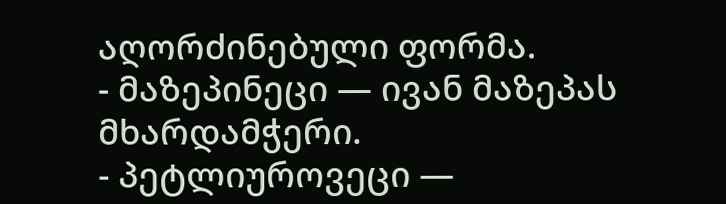აღორძინებული ფორმა.
- მაზეპინეცი — ივან მაზეპას მხარდამჭერი.
- პეტლიუროვეცი —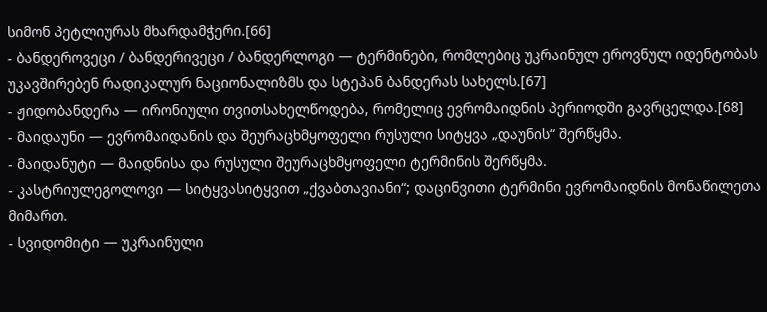სიმონ პეტლიურას მხარდამჭერი.[66]
- ბანდეროვეცი / ბანდერივეცი / ბანდერლოგი — ტერმინები, რომლებიც უკრაინულ ეროვნულ იდენტობას უკავშირებენ რადიკალურ ნაციონალიზმს და სტეპან ბანდერას სახელს.[67]
- ჟიდობანდერა — ირონიული თვითსახელწოდება, რომელიც ევრომაიდნის პერიოდში გავრცელდა.[68]
- მაიდაუნი — ევრომაიდანის და შეურაცხმყოფელი რუსული სიტყვა „დაუნის“ შერწყმა.
- მაიდანუტი — მაიდნისა და რუსული შეურაცხმყოფელი ტერმინის შერწყმა.
- კასტრიულეგოლოვი — სიტყვასიტყვით „ქვაბთავიანი“; დაცინვითი ტერმინი ევრომაიდნის მონაწილეთა მიმართ.
- სვიდომიტი — უკრაინული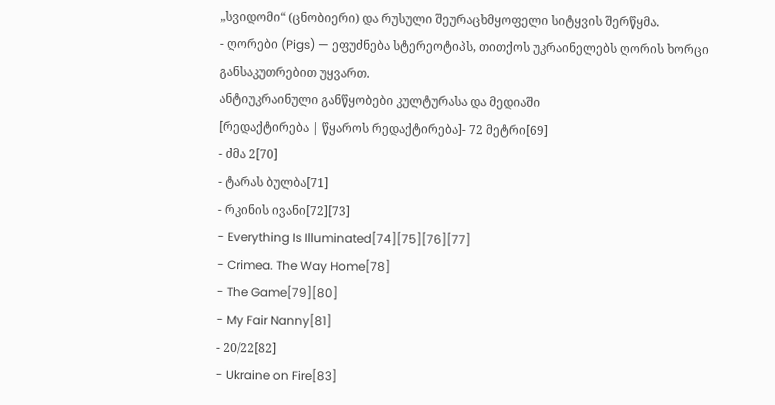„სვიდომი“ (ცნობიერი) და რუსული შეურაცხმყოფელი სიტყვის შერწყმა.
- ღორები (Pigs) — ეფუძნება სტერეოტიპს, თითქოს უკრაინელებს ღორის ხორცი განსაკუთრებით უყვართ.
ანტიუკრაინული განწყობები კულტურასა და მედიაში
[რედაქტირება | წყაროს რედაქტირება]- 72 მეტრი[69]
- ძმა 2[70]
- ტარას ბულბა[71]
- რკინის ივანი[72][73]
- Everything Is Illuminated[74][75][76][77]
- Crimea. The Way Home[78]
- The Game[79][80]
- My Fair Nanny[81]
- 20/22[82]
- Ukraine on Fire[83]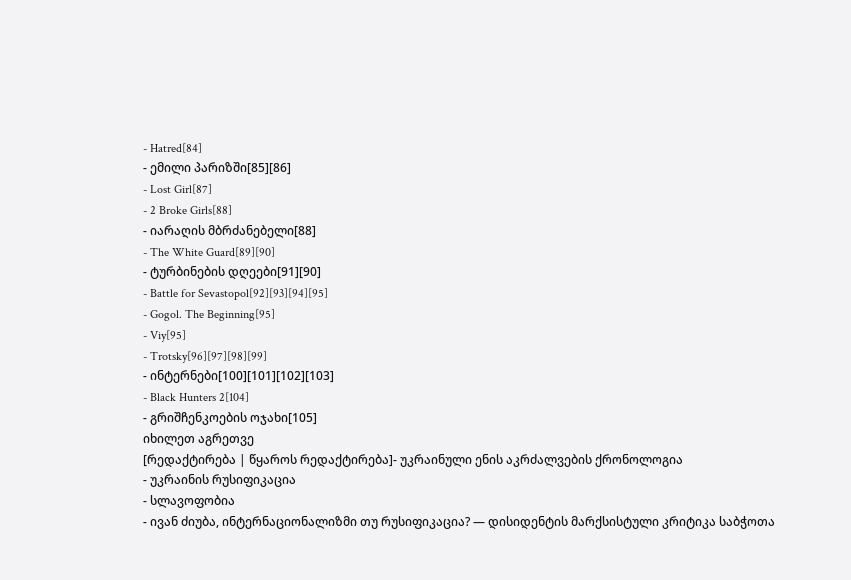- Hatred[84]
- ემილი პარიზში[85][86]
- Lost Girl[87]
- 2 Broke Girls[88]
- იარაღის მბრძანებელი[88]
- The White Guard[89][90]
- ტურბინების დღეები[91][90]
- Battle for Sevastopol[92][93][94][95]
- Gogol. The Beginning[95]
- Viy[95]
- Trotsky[96][97][98][99]
- ინტერნები[100][101][102][103]
- Black Hunters 2[104]
- გრიშჩენკოების ოჯახი[105]
იხილეთ აგრეთვე
[რედაქტირება | წყაროს რედაქტირება]- უკრაინული ენის აკრძალვების ქრონოლოგია
- უკრაინის რუსიფიკაცია
- სლავოფობია
- ივან ძიუბა, ინტერნაციონალიზმი თუ რუსიფიკაცია? — დისიდენტის მარქსისტული კრიტიკა საბჭოთა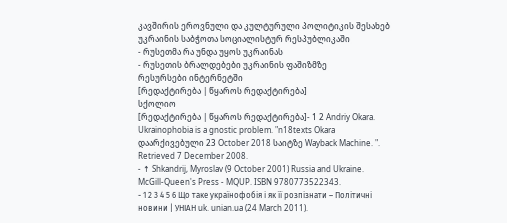კავშირის ეროვნული და კულტურული პოლიტიკის შესახებ უკრაინის საბჭოთა სოციალისტურ რესპუბლიკაში
- რუსეთმა რა უნდა უყოს უკრაინას
- რუსეთის ბრალდებები უკრაინის ფაშიზმზე
რესურსები ინტერნეტში
[რედაქტირება | წყაროს რედაქტირება]
სქოლიო
[რედაქტირება | წყაროს რედაქტირება]- 1 2 Andriy Okara. Ukrainophobia is a gnostic problem. "n18texts Okara დაარქივებული 23 October 2018 საიტზე Wayback Machine. ". Retrieved 7 December 2008.
- ↑ Shkandrij, Myroslav (9 October 2001) Russia and Ukraine. McGill-Queen's Press - MQUP. ISBN 9780773522343.
- 1 2 3 4 5 6 Що таке українофобія і як її розпізнати – Політичні новини | УНІАН uk. unian.ua (24 March 2011).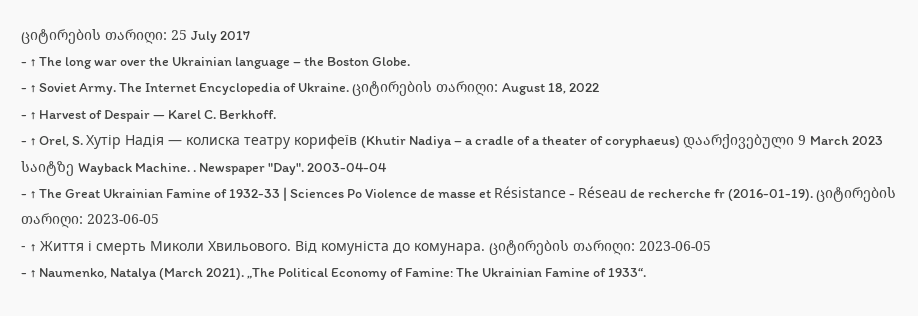ციტირების თარიღი: 25 July 2017
- ↑ The long war over the Ukrainian language – the Boston Globe.
- ↑ Soviet Army. The Internet Encyclopedia of Ukraine. ციტირების თარიღი: August 18, 2022
- ↑ Harvest of Despair — Karel C. Berkhoff.
- ↑ Orel, S. Хутір Надія — колиска театру корифеїв (Khutir Nadiya – a cradle of a theater of coryphaeus) დაარქივებული 9 March 2023 საიტზე Wayback Machine. . Newspaper "Day". 2003-04-04
- ↑ The Great Ukrainian Famine of 1932-33 | Sciences Po Violence de masse et Résistance - Réseau de recherche fr (2016-01-19). ციტირების თარიღი: 2023-06-05
- ↑ Життя і смерть Миколи Хвильового. Від комуніста до комунара. ციტირების თარიღი: 2023-06-05
- ↑ Naumenko, Natalya (March 2021). „The Political Economy of Famine: The Ukrainian Famine of 1933“.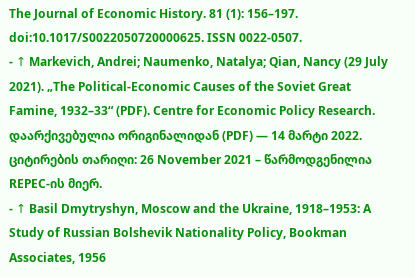The Journal of Economic History. 81 (1): 156–197. doi:10.1017/S0022050720000625. ISSN 0022-0507.
- ↑ Markevich, Andrei; Naumenko, Natalya; Qian, Nancy (29 July 2021). „The Political-Economic Causes of the Soviet Great Famine, 1932–33“ (PDF). Centre for Economic Policy Research. დაარქივებულია ორიგინალიდან (PDF) — 14 მარტი 2022. ციტირების თარიღი: 26 November 2021 – წარმოდგენილია REPEC-ის მიერ.
- ↑ Basil Dmytryshyn, Moscow and the Ukraine, 1918–1953: A Study of Russian Bolshevik Nationality Policy, Bookman Associates, 1956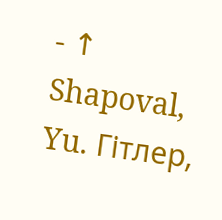- ↑ Shapoval, Yu. Гітлер,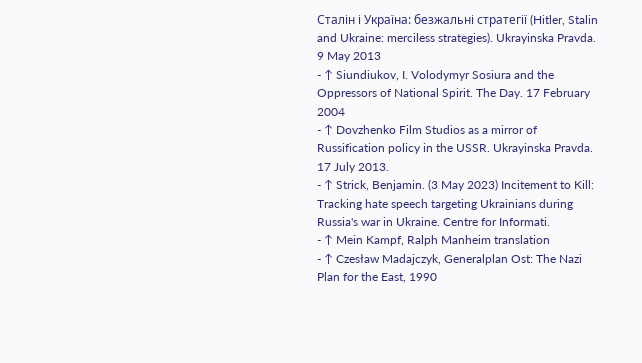Сталін і Україна: безжальні стратегії (Hitler, Stalin and Ukraine: merciless strategies). Ukrayinska Pravda. 9 May 2013
- ↑ Siundiukov, I. Volodymyr Sosiura and the Oppressors of National Spirit. The Day. 17 February 2004
- ↑ Dovzhenko Film Studios as a mirror of Russification policy in the USSR. Ukrayinska Pravda. 17 July 2013.
- ↑ Strick, Benjamin. (3 May 2023) Incitement to Kill: Tracking hate speech targeting Ukrainians during Russia's war in Ukraine. Centre for Informati.
- ↑ Mein Kampf, Ralph Manheim translation
- ↑ Czesław Madajczyk, Generalplan Ost: The Nazi Plan for the East, 1990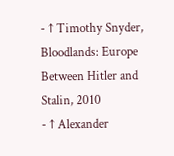- ↑ Timothy Snyder, Bloodlands: Europe Between Hitler and Stalin, 2010
- ↑ Alexander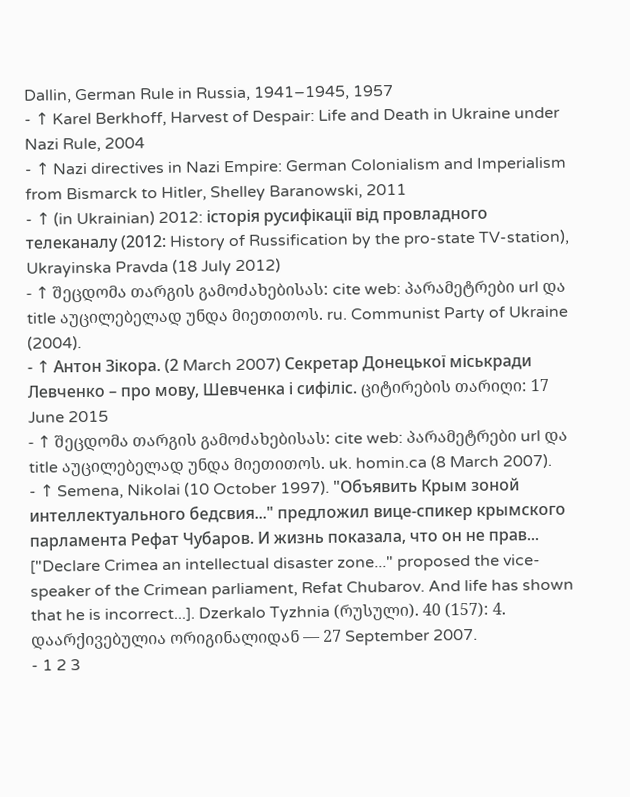Dallin, German Rule in Russia, 1941–1945, 1957
- ↑ Karel Berkhoff, Harvest of Despair: Life and Death in Ukraine under Nazi Rule, 2004
- ↑ Nazi directives in Nazi Empire: German Colonialism and Imperialism from Bismarck to Hitler, Shelley Baranowski, 2011
- ↑ (in Ukrainian) 2012: історія русифікації від провладного телеканалу (2012: History of Russification by the pro-state TV-station), Ukrayinska Pravda (18 July 2012)
- ↑ შეცდომა თარგის გამოძახებისას: cite web: პარამეტრები url და title აუცილებელად უნდა მიეთითოს. ru. Communist Party of Ukraine (2004).
- ↑ Антон Зікора. (2 March 2007) Секретар Донецької міськради Левченко – про мову, Шевченка і сифіліс. ციტირების თარიღი: 17 June 2015
- ↑ შეცდომა თარგის გამოძახებისას: cite web: პარამეტრები url და title აუცილებელად უნდა მიეთითოს. uk. homin.ca (8 March 2007).
- ↑ Semena, Nikolai (10 October 1997). "Объявить Крым зоной интеллектуального бедсвия..." предложил вице-спикер крымского парламента Рефат Чубаров. И жизнь показала, что он не прав... ["Declare Crimea an intellectual disaster zone..." proposed the vice-speaker of the Crimean parliament, Refat Chubarov. And life has shown that he is incorrect...]. Dzerkalo Tyzhnia (რუსული). 40 (157): 4. დაარქივებულია ორიგინალიდან — 27 September 2007.
- 1 2 3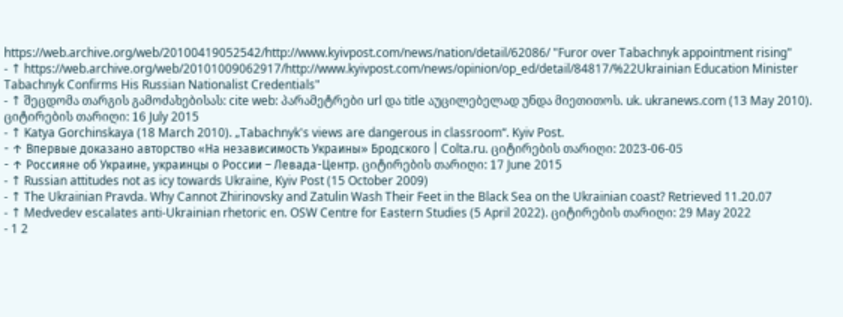https://web.archive.org/web/20100419052542/http://www.kyivpost.com/news/nation/detail/62086/ "Furor over Tabachnyk appointment rising"
- ↑ https://web.archive.org/web/20101009062917/http://www.kyivpost.com/news/opinion/op_ed/detail/84817/%22Ukrainian Education Minister Tabachnyk Confirms His Russian Nationalist Credentials"
- ↑ შეცდომა თარგის გამოძახებისას: cite web: პარამეტრები url და title აუცილებელად უნდა მიეთითოს. uk. ukranews.com (13 May 2010). ციტირების თარიღი: 16 July 2015
- ↑ Katya Gorchinskaya (18 March 2010). „Tabachnyk's views are dangerous in classroom“. Kyiv Post.
- ↑ Впервые доказано авторство «На независимость Украины» Бродского | Colta.ru. ციტირების თარიღი: 2023-06-05
- ↑ Россияне об Украине, украинцы о России – Левада-Центр. ციტირების თარიღი: 17 June 2015
- ↑ Russian attitudes not as icy towards Ukraine, Kyiv Post (15 October 2009)
- ↑ The Ukrainian Pravda. Why Cannot Zhirinovsky and Zatulin Wash Their Feet in the Black Sea on the Ukrainian coast? Retrieved 11.20.07
- ↑ Medvedev escalates anti-Ukrainian rhetoric en. OSW Centre for Eastern Studies (5 April 2022). ციტირების თარიღი: 29 May 2022
- 1 2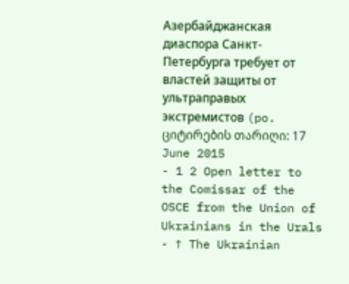Азербайджанская диаспора Санкт-Петербурга требует от властей защиты от ультраправых экстремистов (po. ციტირების თარიღი: 17 June 2015
- 1 2 Open letter to the Comissar of the OSCE from the Union of Ukrainians in the Urals
- ↑ The Ukrainian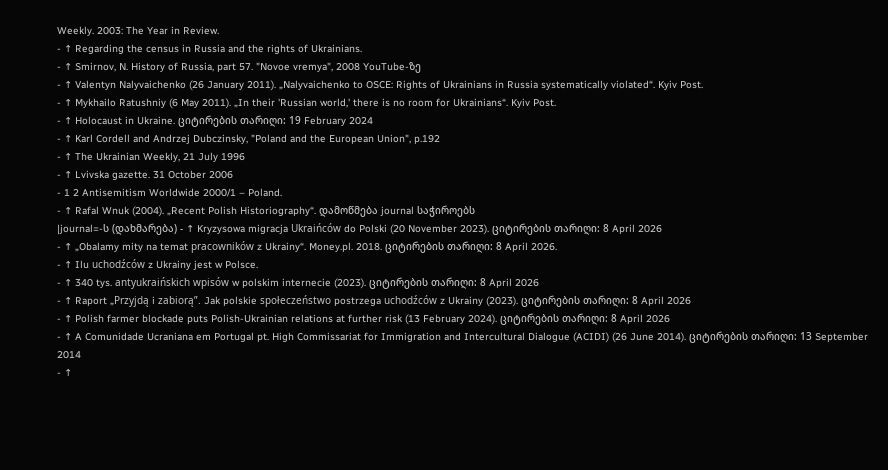Weekly. 2003: The Year in Review.
- ↑ Regarding the census in Russia and the rights of Ukrainians.
- ↑ Smirnov, N. History of Russia, part 57. "Novoe vremya", 2008 YouTube-ზე
- ↑ Valentyn Nalyvaichenko (26 January 2011). „Nalyvaichenko to OSCE: Rights of Ukrainians in Russia systematically violated“. Kyiv Post.
- ↑ Mykhailo Ratushniy (6 May 2011). „In their 'Russian world,' there is no room for Ukrainians“. Kyiv Post.
- ↑ Holocaust in Ukraine. ციტირების თარიღი: 19 February 2024
- ↑ Karl Cordell and Andrzej Dubczinsky, "Poland and the European Union", p.192
- ↑ The Ukrainian Weekly, 21 July 1996
- ↑ Lvivska gazette. 31 October 2006
- 1 2 Antisemitism Worldwide 2000/1 – Poland.
- ↑ Rafal Wnuk (2004). „Recent Polish Historiography“. დამოწმება journal საჭიროებს
|journal=-ს (დახმარება) - ↑ Kryzysowa migracja Ukraińców do Polski (20 November 2023). ციტირების თარიღი: 8 April 2026
- ↑ „Obalamy mity na temat pracowników z Ukrainy“. Money.pl. 2018. ციტირების თარიღი: 8 April 2026.
- ↑ Ilu uchodźców z Ukrainy jest w Polsce.
- ↑ 340 tys. antyukraińskich wpisów w polskim internecie (2023). ციტირების თარიღი: 8 April 2026
- ↑ Raport „Przyjdą i zabiorą”. Jak polskie społeczeństwo postrzega uchodźców z Ukrainy (2023). ციტირების თარიღი: 8 April 2026
- ↑ Polish farmer blockade puts Polish-Ukrainian relations at further risk (13 February 2024). ციტირების თარიღი: 8 April 2026
- ↑ A Comunidade Ucraniana em Portugal pt. High Commissariat for Immigration and Intercultural Dialogue (ACIDI) (26 June 2014). ციტირების თარიღი: 13 September 2014
- ↑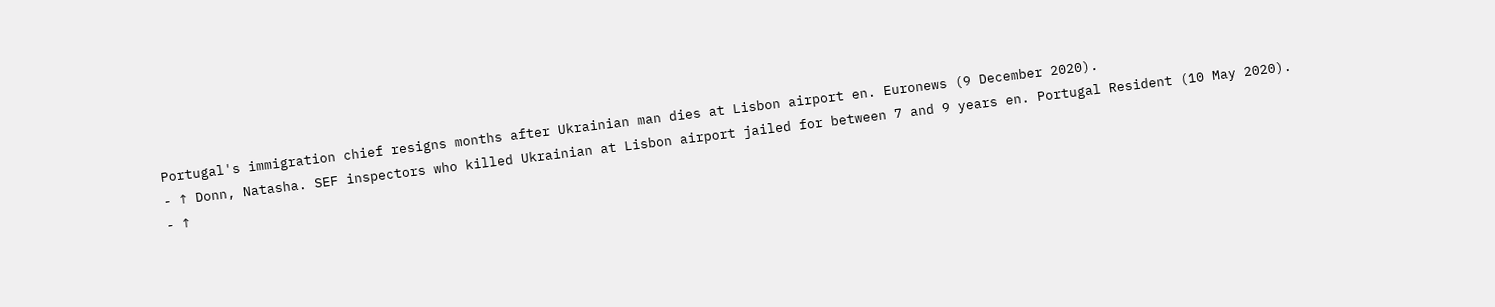Portugal's immigration chief resigns months after Ukrainian man dies at Lisbon airport en. Euronews (9 December 2020).
- ↑ Donn, Natasha. SEF inspectors who killed Ukrainian at Lisbon airport jailed for between 7 and 9 years en. Portugal Resident (10 May 2020).
- ↑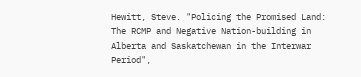Hewitt, Steve. "Policing the Promised Land: The RCMP and Negative Nation-building in Alberta and Saskatchewan in the Interwar Period",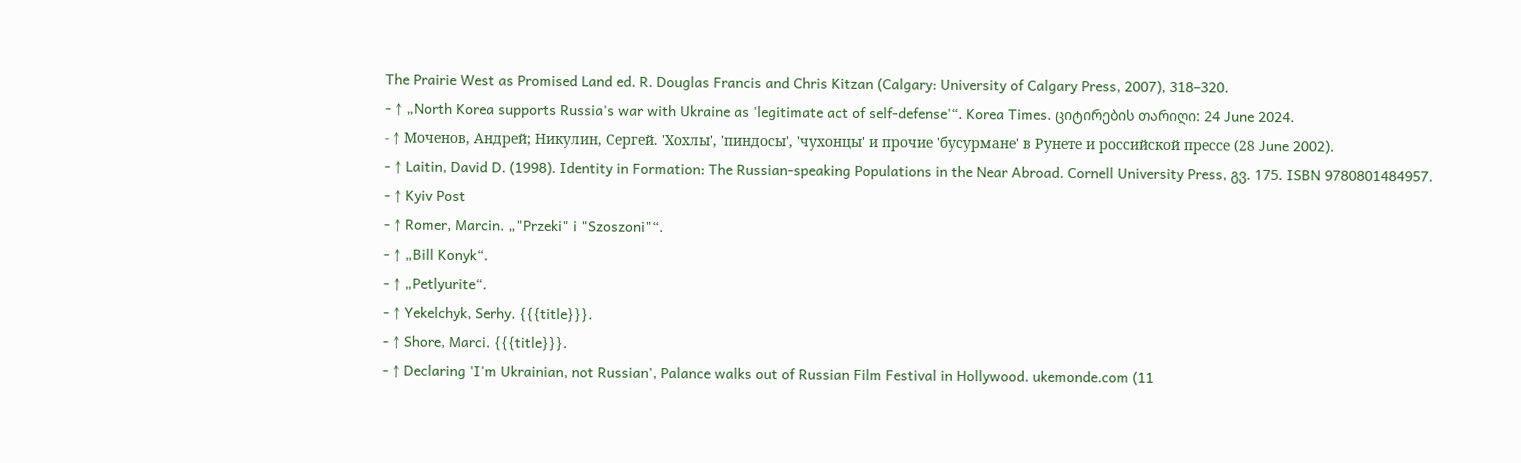The Prairie West as Promised Land ed. R. Douglas Francis and Chris Kitzan (Calgary: University of Calgary Press, 2007), 318–320.
- ↑ „North Korea supports Russia's war with Ukraine as 'legitimate act of self-defense'“. Korea Times. ციტირების თარიღი: 24 June 2024.
- ↑ Моченов, Андрей; Никулин, Сергей. 'Хохлы', 'пиндосы', 'чухонцы' и прочие 'бусурмане' в Рунете и российской прессе (28 June 2002).
- ↑ Laitin, David D. (1998). Identity in Formation: The Russian-speaking Populations in the Near Abroad. Cornell University Press, გვ. 175. ISBN 9780801484957.
- ↑ Kyiv Post
- ↑ Romer, Marcin. „"Przeki" i "Szoszoni"“.
- ↑ „Bill Konyk“.
- ↑ „Petlyurite“.
- ↑ Yekelchyk, Serhy. {{{title}}}.
- ↑ Shore, Marci. {{{title}}}.
- ↑ Declaring 'I'm Ukrainian, not Russian', Palance walks out of Russian Film Festival in Hollywood. ukemonde.com (11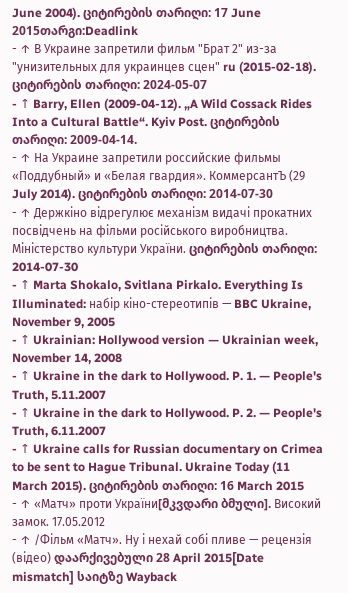June 2004). ციტირების თარიღი: 17 June 2015თარგი:Deadlink
- ↑ В Украине запретили фильм "Брат 2" из-за "унизительных для украинцев сцен" ru (2015-02-18). ციტირების თარიღი: 2024-05-07
- ↑ Barry, Ellen (2009-04-12). „A Wild Cossack Rides Into a Cultural Battle“. Kyiv Post. ციტირების თარიღი: 2009-04-14.
- ↑ На Украине запретили российские фильмы «Поддубный» и «Белая гвардия». КоммерсантЪ (29 July 2014). ციტირების თარიღი: 2014-07-30
- ↑ Держкіно відрегулює механізм видачі прокатних посвідчень на фільми російського виробництва. Міністерство культури України. ციტირების თარიღი: 2014-07-30
- ↑ Marta Shokalo, Svitlana Pirkalo. Everything Is Illuminated: набір кіно-стереотипів — BBC Ukraine, November 9, 2005
- ↑ Ukrainian: Hollywood version — Ukrainian week, November 14, 2008
- ↑ Ukraine in the dark to Hollywood. P. 1. — People's Truth, 5.11.2007
- ↑ Ukraine in the dark to Hollywood. P. 2. — People's Truth, 6.11.2007
- ↑ Ukraine calls for Russian documentary on Crimea to be sent to Hague Tribunal. Ukraine Today (11 March 2015). ციტირების თარიღი: 16 March 2015
- ↑ «Матч» проти України[მკვდარი ბმული]. Високий замок. 17.05.2012
- ↑ /Фільм «Матч». Ну і нехай собі пливе — рецензія (відео) დაარქივებული 28 April 2015[Date mismatch] საიტზე Wayback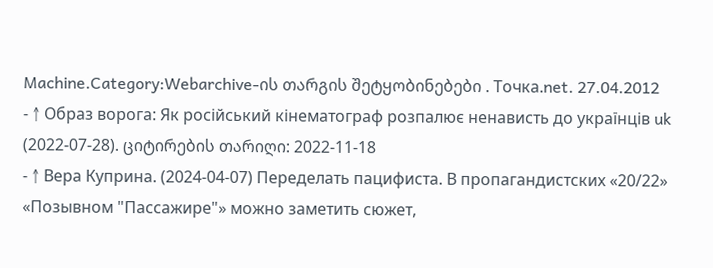Machine.Category:Webarchive-ის თარგის შეტყობინებები . Точка.net. 27.04.2012
- ↑ Образ ворога: Як російський кінематограф розпалює ненависть до українців uk (2022-07-28). ციტირების თარიღი: 2022-11-18
- ↑ Вера Куприна. (2024-04-07) Переделать пацифиста. В пропагандистских «20/22» «Позывном "Пассажире"» можно заметить сюжет,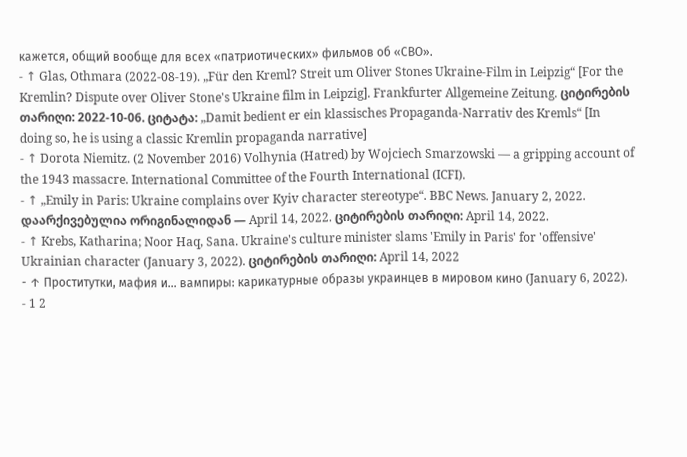кажется, общий вообще для всех «патриотических» фильмов об «СВО».
- ↑ Glas, Othmara (2022-08-19). „Für den Kreml? Streit um Oliver Stones Ukraine-Film in Leipzig“ [For the Kremlin? Dispute over Oliver Stone's Ukraine film in Leipzig]. Frankfurter Allgemeine Zeitung. ციტირების თარიღი: 2022-10-06. ციტატა: „Damit bedient er ein klassisches Propaganda-Narrativ des Kremls“ [In doing so, he is using a classic Kremlin propaganda narrative]
- ↑ Dorota Niemitz. (2 November 2016) Volhynia (Hatred) by Wojciech Smarzowski — a gripping account of the 1943 massacre. International Committee of the Fourth International (ICFI).
- ↑ „Emily in Paris: Ukraine complains over Kyiv character stereotype“. BBC News. January 2, 2022. დაარქივებულია ორიგინალიდან — April 14, 2022. ციტირების თარიღი: April 14, 2022.
- ↑ Krebs, Katharina; Noor Haq, Sana. Ukraine's culture minister slams 'Emily in Paris' for 'offensive' Ukrainian character (January 3, 2022). ციტირების თარიღი: April 14, 2022
- ↑ Проститутки, мафия и… вампиры: карикатурные образы украинцев в мировом кино (January 6, 2022).
- 1 2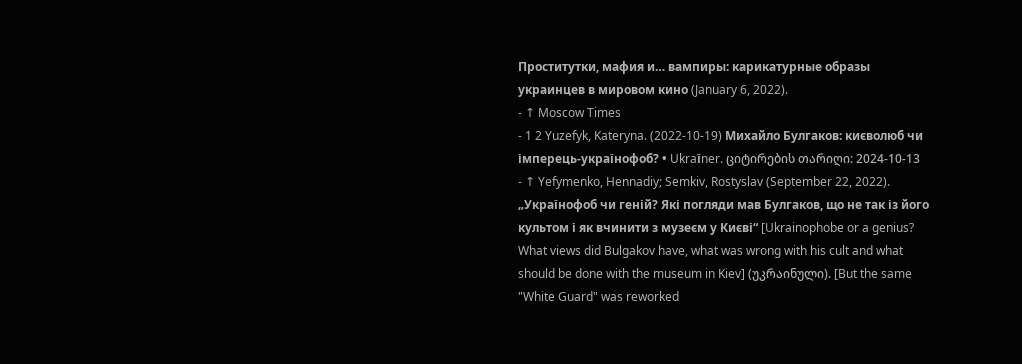Проститутки, мафия и… вампиры: карикатурные образы украинцев в мировом кино (January 6, 2022).
- ↑ Moscow Times
- 1 2 Yuzefyk, Kateryna. (2022-10-19) Михайло Булгаков: києволюб чи імперець-українофоб? • Ukraїner. ციტირების თარიღი: 2024-10-13
- ↑ Yefymenko, Hennadiy; Semkiv, Rostyslav (September 22, 2022). „Українофоб чи геній? Які погляди мав Булгаков, що не так із його культом і як вчинити з музеєм у Києві“ [Ukrainophobe or a genius? What views did Bulgakov have, what was wrong with his cult and what should be done with the museum in Kiev] (უკრაინული). [But the same "White Guard" was reworked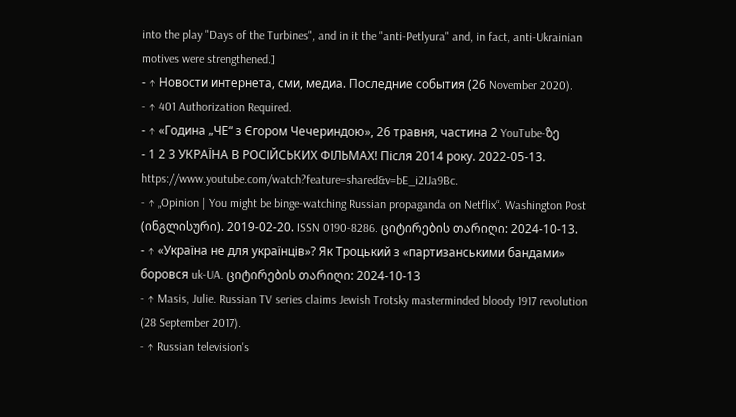into the play "Days of the Turbines", and in it the "anti-Petlyura" and, in fact, anti-Ukrainian motives were strengthened.]
- ↑ Новости интернета, сми, медиа. Последние события (26 November 2020).
- ↑ 401 Authorization Required.
- ↑ «Година „ЧЕ“ з Єгором Чечериндою», 26 травня, частина 2 YouTube-ზე
- 1 2 3 УКРАЇНА В РОСІЙСЬКИХ ФІЛЬМАХ! Після 2014 року. 2022-05-13. https://www.youtube.com/watch?feature=shared&v=bE_i2IJa9Bc.
- ↑ „Opinion | You might be binge-watching Russian propaganda on Netflix“. Washington Post (ინგლისური). 2019-02-20. ISSN 0190-8286. ციტირების თარიღი: 2024-10-13.
- ↑ «Україна не для українців»? Як Троцький з «партизанськими бандами» боровся uk-UA. ციტირების თარიღი: 2024-10-13
- ↑ Masis, Julie. Russian TV series claims Jewish Trotsky masterminded bloody 1917 revolution (28 September 2017).
- ↑ Russian television's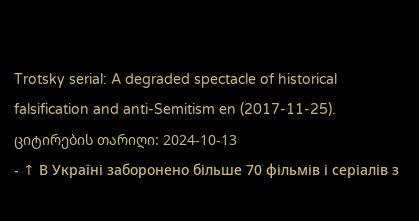Trotsky serial: A degraded spectacle of historical falsification and anti-Semitism en (2017-11-25). ციტირების თარიღი: 2024-10-13
- ↑ В Україні заборонено більше 70 фільмів і серіалів з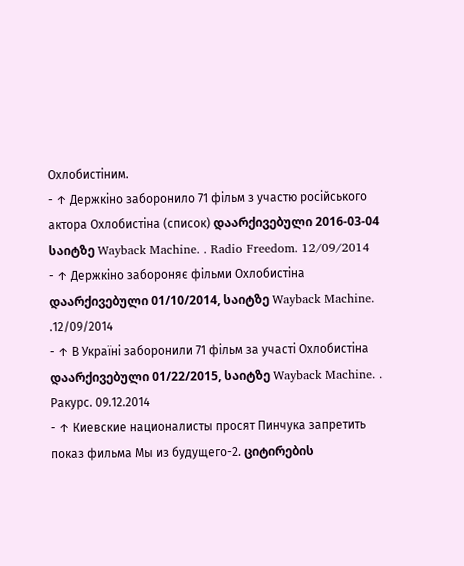Охлобистіним.
- ↑ Держкіно заборонило 71 фільм з участю російського актора Охлобистіна (список) დაარქივებული 2016-03-04 საიტზე Wayback Machine. . Radio Freedom. 12/09/2014
- ↑ Держкіно забороняє фільми Охлобистіна დაარქივებული 01/10/2014, საიტზე Wayback Machine. .12/09/2014
- ↑ В Україні заборонили 71 фільм за участі Охлобистіна დაარქივებული 01/22/2015, საიტზე Wayback Machine. . Ракурс. 09.12.2014
- ↑ Киевские националисты просят Пинчука запретить показ фильма Мы из будущего-2. ციტირების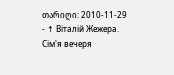თარიღი: 2010-11-29
- ↑ Віталій Жежера. Сім'я вечеря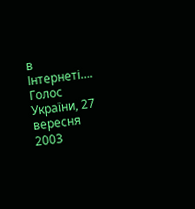в Інтернеті…. Голос України, 27 вересня 2003